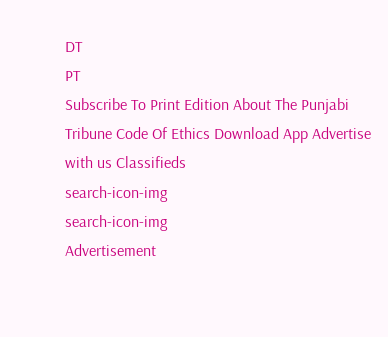DT
PT
Subscribe To Print Edition About The Punjabi Tribune Code Of Ethics Download App Advertise with us Classifieds
search-icon-img
search-icon-img
Advertisement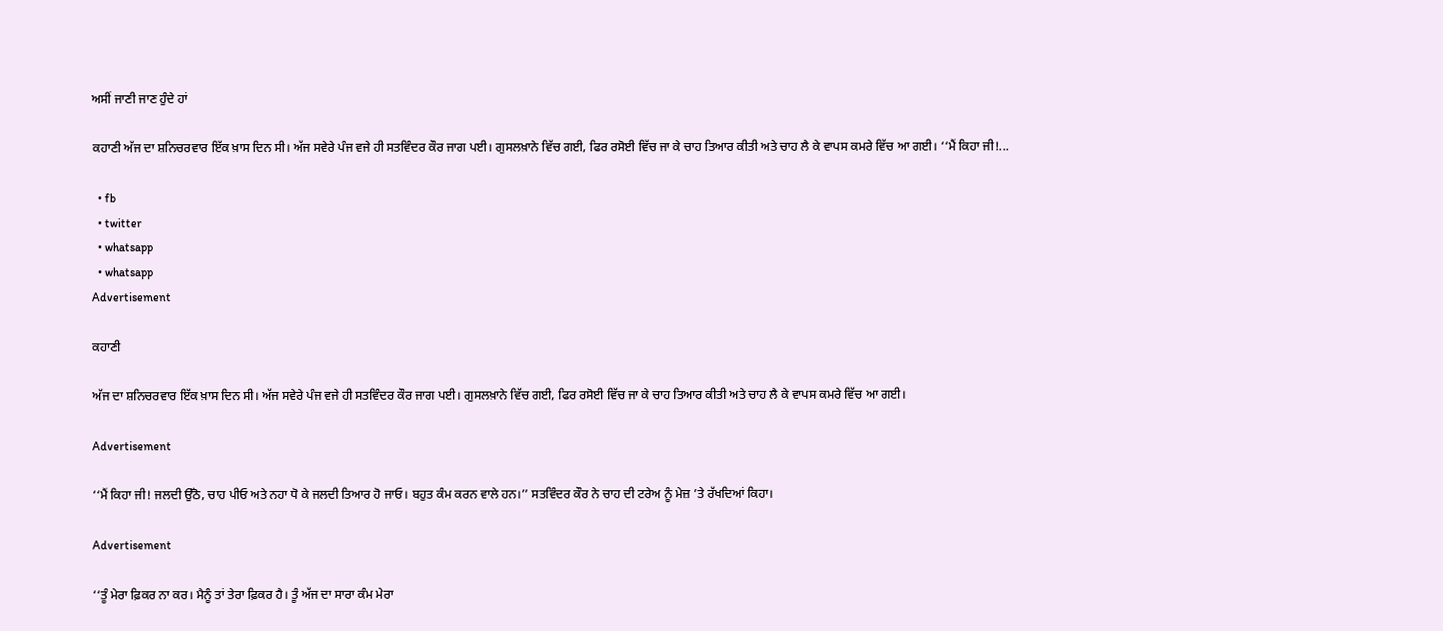ਅਸੀਂ ਜਾਣੀ ਜਾਣ ਹੁੰਦੇ ਹਾਂ

ਕਹਾਣੀ ਅੱਜ ਦਾ ਸ਼ਨਿਚਰਵਾਰ ਇੱਕ ਖ਼ਾਸ ਦਿਨ ਸੀ। ਅੱਜ ਸਵੇਰੇ ਪੰਜ ਵਜੇ ਹੀ ਸਤਵਿੰਦਰ ਕੌਰ ਜਾਗ ਪਈ। ਗੁਸਲਖ਼ਾਨੇ ਵਿੱਚ ਗਈ, ਫਿਰ ਰਸੋਈ ਵਿੱਚ ਜਾ ਕੇ ਚਾਹ ਤਿਆਰ ਕੀਤੀ ਅਤੇ ਚਾਹ ਲੈ ਕੇ ਵਾਪਸ ਕਮਰੇ ਵਿੱਚ ਆ ਗਈ। ‘‘ਮੈਂ ਕਿਹਾ ਜੀ!...

  • fb
  • twitter
  • whatsapp
  • whatsapp
Advertisement

ਕਹਾਣੀ

ਅੱਜ ਦਾ ਸ਼ਨਿਚਰਵਾਰ ਇੱਕ ਖ਼ਾਸ ਦਿਨ ਸੀ। ਅੱਜ ਸਵੇਰੇ ਪੰਜ ਵਜੇ ਹੀ ਸਤਵਿੰਦਰ ਕੌਰ ਜਾਗ ਪਈ। ਗੁਸਲਖ਼ਾਨੇ ਵਿੱਚ ਗਈ, ਫਿਰ ਰਸੋਈ ਵਿੱਚ ਜਾ ਕੇ ਚਾਹ ਤਿਆਰ ਕੀਤੀ ਅਤੇ ਚਾਹ ਲੈ ਕੇ ਵਾਪਸ ਕਮਰੇ ਵਿੱਚ ਆ ਗਈ।

Advertisement

‘‘ਮੈਂ ਕਿਹਾ ਜੀ! ਜਲਦੀ ਉੱਠੋ, ਚਾਹ ਪੀਓ ਅਤੇ ਨਹਾ ਧੋ ਕੇ ਜਲਦੀ ਤਿਆਰ ਹੋ ਜਾਓ। ਬਹੁਤ ਕੰਮ ਕਰਨ ਵਾਲੇ ਹਨ।’’ ਸਤਵਿੰਦਰ ਕੌਰ ਨੇ ਚਾਹ ਦੀ ਟਰੇਅ ਨੂੰ ਮੇਜ਼ ’ਤੇ ਰੱਖਦਿਆਂ ਕਿਹਾ।

Advertisement

‘‘ਤੂੰ ਮੇਰਾ ਫ਼ਿਕਰ ਨਾ ਕਰ। ਮੈਨੂੰ ਤਾਂ ਤੇਰਾ ਫ਼ਿਕਰ ਹੈ। ਤੂੰ ਅੱਜ ਦਾ ਸਾਰਾ ਕੰਮ ਮੇਰਾ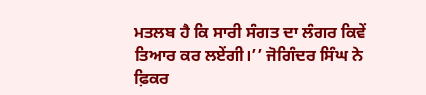ਮਤਲਬ ਹੈ ਕਿ ਸਾਰੀ ਸੰਗਤ ਦਾ ਲੰਗਰ ਕਿਵੇਂ ਤਿਆਰ ਕਰ ਲਏਂਗੀ।’’ ਜੋਗਿੰਦਰ ਸਿੰਘ ਨੇ ਫ਼ਿਕਰ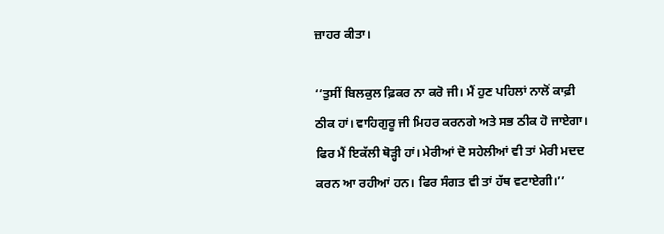ਜ਼ਾਹਰ ਕੀਤਾ।

‘‘ਤੁਸੀਂ ਬਿਲਕੁਲ ਫ਼ਿਕਰ ਨਾ ਕਰੋ ਜੀ। ਮੈਂ ਹੁਣ ਪਹਿਲਾਂ ਨਾਲੋਂ ਕਾਫ਼ੀ ਠੀਕ ਹਾਂ। ਵਾਹਿਗੁਰੂ ਜੀ ਮਿਹਰ ਕਰਨਗੇ ਅਤੇ ਸਭ ਠੀਕ ਹੋ ਜਾਏਗਾ। ਫਿਰ ਮੈਂ ਇਕੱਲੀ ਥੋੜ੍ਹੀ ਹਾਂ। ਮੇਰੀਆਂ ਦੋ ਸਹੇਲੀਆਂ ਵੀ ਤਾਂ ਮੇਰੀ ਮਦਦ ਕਰਨ ਆ ਰਹੀਆਂ ਹਨ। ਫਿਰ ਸੰਗਤ ਵੀ ਤਾਂ ਹੱਥ ਵਟਾਏਗੀ।’’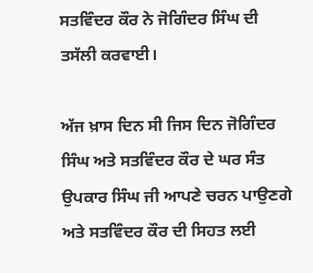ਸਤਵਿੰਦਰ ਕੌਰ ਨੇ ਜੋਗਿੰਦਰ ਸਿੰਘ ਦੀ ਤਸੱਲੀ ਕਰਵਾਈ।

ਅੱਜ ਖ਼ਾਸ ਦਿਨ ਸੀ ਜਿਸ ਦਿਨ ਜੋਗਿੰਦਰ ਸਿੰਘ ਅਤੇ ਸਤਵਿੰਦਰ ਕੌਰ ਦੇ ਘਰ ਸੰਤ ਉਪਕਾਰ ਸਿੰਘ ਜੀ ਆਪਣੇ ਚਰਨ ਪਾਉਣਗੇ ਅਤੇ ਸਤਵਿੰਦਰ ਕੌਰ ਦੀ ਸਿਹਤ ਲਈ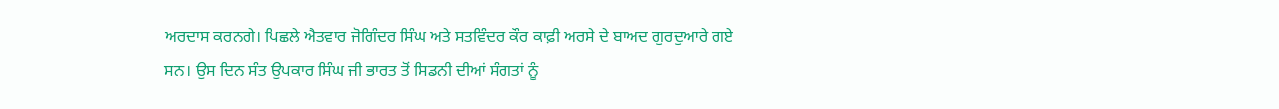ਅਰਦਾਸ ਕਰਨਗੇ। ਪਿਛਲੇ ਐਤਵਾਰ ਜੋਗਿੰਦਰ ਸਿੰਘ ਅਤੇ ਸਤਵਿੰਦਰ ਕੌਰ ਕਾਫ਼ੀ ਅਰਸੇ ਦੇ ਬਾਅਦ ਗੁਰਦੁਆਰੇ ਗਏ ਸਨ। ਉਸ ਦਿਨ ਸੰਤ ਉਪਕਾਰ ਸਿੰਘ ਜੀ ਭਾਰਤ ਤੋਂ ਸਿਡਨੀ ਦੀਆਂ ਸੰਗਤਾਂ ਨੂੰ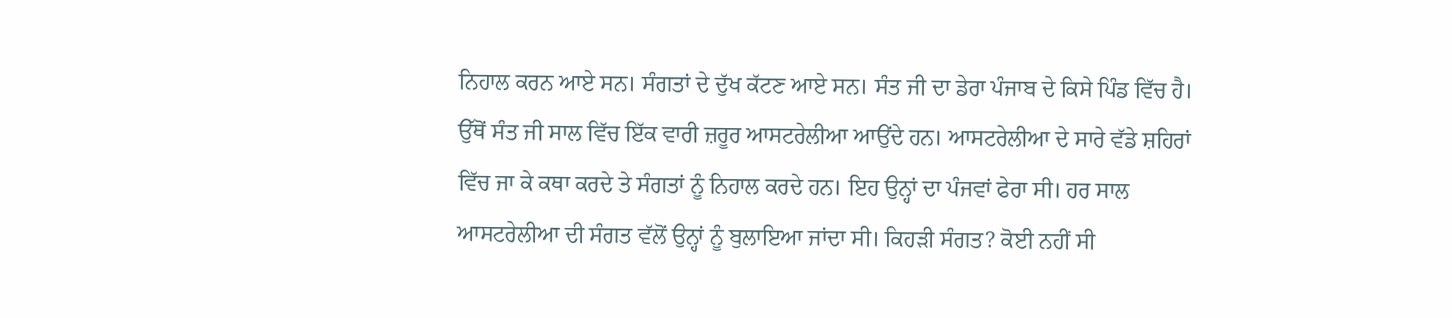ਨਿਹਾਲ ਕਰਨ ਆਏ ਸਨ। ਸੰਗਤਾਂ ਦੇ ਦੁੱਖ ਕੱਟਣ ਆਏ ਸਨ। ਸੰਤ ਜੀ ਦਾ ਡੇਰਾ ਪੰਜਾਬ ਦੇ ਕਿਸੇ ਪਿੰਡ ਵਿੱਚ ਹੈ। ਉੱਥੋਂ ਸੰਤ ਜੀ ਸਾਲ ਵਿੱਚ ਇੱਕ ਵਾਰੀ ਜ਼ਰੂਰ ਆਸਟਰੇਲੀਆ ਆਉਂਦੇ ਹਨ। ਆਸਟਰੇਲੀਆ ਦੇ ਸਾਰੇ ਵੱਡੇ ਸ਼ਹਿਰਾਂ ਵਿੱਚ ਜਾ ਕੇ ਕਥਾ ਕਰਦੇ ਤੇ ਸੰਗਤਾਂ ਨੂੰ ਨਿਹਾਲ ਕਰਦੇ ਹਨ। ਇਹ ਉਨ੍ਹਾਂ ਦਾ ਪੰਜਵਾਂ ਫੇਰਾ ਸੀ। ਹਰ ਸਾਲ ਆਸਟਰੇਲੀਆ ਦੀ ਸੰਗਤ ਵੱਲੋਂ ਉਨ੍ਹਾਂ ਨੂੰ ਬੁਲਾਇਆ ਜਾਂਦਾ ਸੀ। ਕਿਹੜੀ ਸੰਗਤ? ਕੋਈ ਨਹੀਂ ਸੀ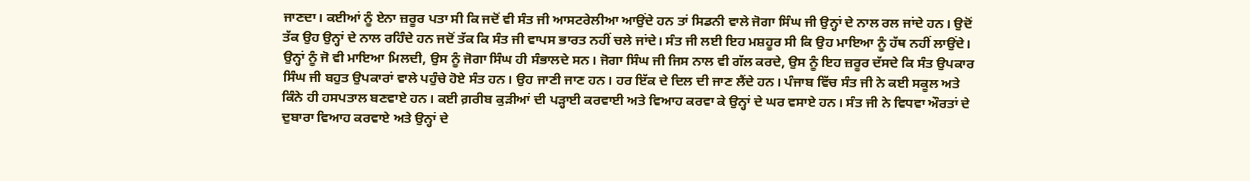ਜਾਣਦਾ। ਕਈਆਂ ਨੂੰ ਏਨਾ ਜ਼ਰੂਰ ਪਤਾ ਸੀ ਕਿ ਜਦੋਂ ਵੀ ਸੰਤ ਜੀ ਆਸਟਰੇਲੀਆ ਆਉਂਦੇ ਹਨ ਤਾਂ ਸਿਡਨੀ ਵਾਲੇ ਜੋਗਾ ਸਿੰਘ ਜੀ ਉਨ੍ਹਾਂ ਦੇ ਨਾਲ ਰਲ ਜਾਂਦੇ ਹਨ। ਉਦੋਂ ਤੱਕ ਉਹ ਉਨ੍ਹਾਂ ਦੇ ਨਾਲ ਰਹਿੰਦੇ ਹਨ ਜਦੋਂ ਤੱਕ ਕਿ ਸੰਤ ਜੀ ਵਾਪਸ ਭਾਰਤ ਨਹੀਂ ਚਲੇ ਜਾਂਦੇ। ਸੰਤ ਜੀ ਲਈ ਇਹ ਮਸ਼ਹੂਰ ਸੀ ਕਿ ਉਹ ਮਾਇਆ ਨੂੰ ਹੱਥ ਨਹੀਂ ਲਾਉਂਦੇ। ਉਨ੍ਹਾਂ ਨੂੰ ਜੋ ਵੀ ਮਾਇਆ ਮਿਲਦੀ, ਉਸ ਨੂੰ ਜੋਗਾ ਸਿੰਘ ਹੀ ਸੰਭਾਲਦੇ ਸਨ। ਜੋਗਾ ਸਿੰਘ ਜੀ ਜਿਸ ਨਾਲ ਵੀ ਗੱਲ ਕਰਦੇ, ਉਸ ਨੂੰ ਇਹ ਜ਼ਰੂਰ ਦੱਸਦੇ ਕਿ ਸੰਤ ਉਪਕਾਰ ਸਿੰਘ ਜੀ ਬਹੁਤ ਉਪਕਾਰਾਂ ਵਾਲੇ ਪਹੁੰਚੇ ਹੋਏ ਸੰਤ ਹਨ। ਉਹ ਜਾਣੀ ਜਾਣ ਹਨ। ਹਰ ਇੱਕ ਦੇ ਦਿਲ ਦੀ ਜਾਣ ਲੈਂਦੇ ਹਨ। ਪੰਜਾਬ ਵਿੱਚ ਸੰਤ ਜੀ ਨੇ ਕਈ ਸਕੂਲ ਅਤੇ ਕਿੰਨੇ ਹੀ ਹਸਪਤਾਲ ਬਣਵਾਏ ਹਨ। ਕਈ ਗ਼ਰੀਬ ਕੁੜੀਆਂ ਦੀ ਪੜ੍ਹਾਈ ਕਰਵਾਈ ਅਤੇ ਵਿਆਹ ਕਰਵਾ ਕੇ ਉਨ੍ਹਾਂ ਦੇ ਘਰ ਵਸਾਏ ਹਨ। ਸੰਤ ਜੀ ਨੇ ਵਿਧਵਾ ਔਰਤਾਂ ਦੇ ਦੁਬਾਰਾ ਵਿਆਹ ਕਰਵਾਏ ਅਤੇ ਉਨ੍ਹਾਂ ਦੇ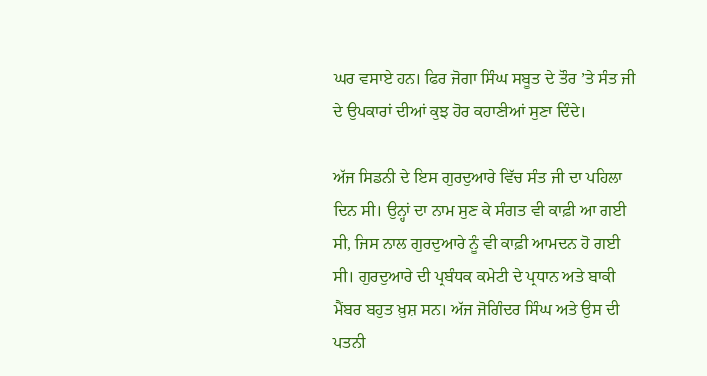ਘਰ ਵਸਾਏ ਹਨ। ਫਿਰ ਜੋਗਾ ਸਿੰਘ ਸਬੂਤ ਦੇ ਤੌਰ ’ਤੇ ਸੰਤ ਜੀ ਦੇ ਉਪਕਾਰਾਂ ਦੀਆਂ ਕੁਝ ਹੋਰ ਕਹਾਣੀਆਂ ਸੁਣਾ ਦਿੰਦੇ।

ਅੱਜ ਸਿਡਨੀ ਦੇ ਇਸ ਗੁਰਦੁਆਰੇ ਵਿੱਚ ਸੰਤ ਜੀ ਦਾ ਪਹਿਲਾ ਦਿਨ ਸੀ। ਉਨ੍ਹਾਂ ਦਾ ਨਾਮ ਸੁਣ ਕੇ ਸੰਗਤ ਵੀ ਕਾਫ਼ੀ ਆ ਗਈ ਸੀ, ਜਿਸ ਨਾਲ ਗੁਰਦੁਆਰੇ ਨੂੰ ਵੀ ਕਾਫ਼ੀ ਆਮਦਨ ਹੋ ਗਈ ਸੀ। ਗੁਰਦੁਆਰੇ ਦੀ ਪ੍ਰਬੰਧਕ ਕਮੇਟੀ ਦੇ ਪ੍ਰਧਾਨ ਅਤੇ ਬਾਕੀ ਮੈਂਬਰ ਬਹੁਤ ਖ਼ੁਸ਼ ਸਨ। ਅੱਜ ਜੋਗਿੰਦਰ ਸਿੰਘ ਅਤੇ ਉਸ ਦੀ ਪਤਨੀ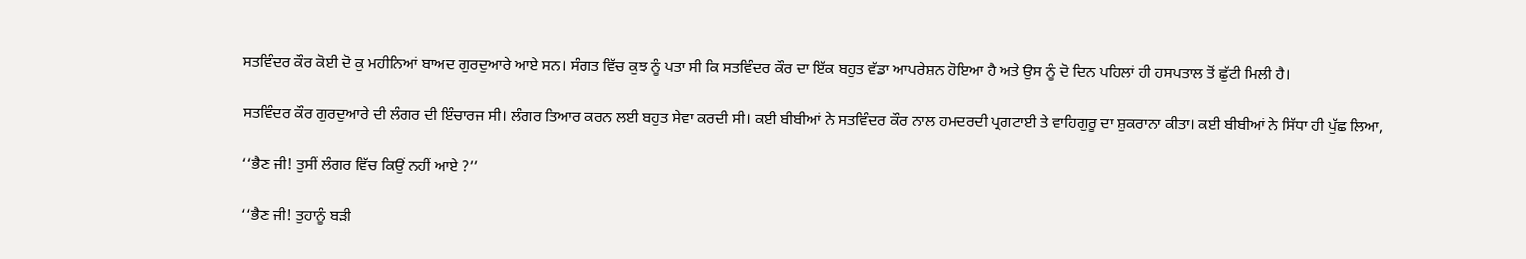ਸਤਵਿੰਦਰ ਕੌਰ ਕੋਈ ਦੋ ਕੁ ਮਹੀਨਿਆਂ ਬਾਅਦ ਗੁਰਦੁਆਰੇ ਆਏ ਸਨ। ਸੰਗਤ ਵਿੱਚ ਕੁਝ ਨੂੰ ਪਤਾ ਸੀ ਕਿ ਸਤਵਿੰਦਰ ਕੌਰ ਦਾ ਇੱਕ ਬਹੁਤ ਵੱਡਾ ਆਪਰੇਸ਼ਨ ਹੋਇਆ ਹੈ ਅਤੇ ਉਸ ਨੂੰ ਦੋ ਦਿਨ ਪਹਿਲਾਂ ਹੀ ਹਸਪਤਾਲ ਤੋਂ ਛੁੱਟੀ ਮਿਲੀ ਹੈ।

ਸਤਵਿੰਦਰ ਕੌਰ ਗੁਰਦੁਆਰੇ ਦੀ ਲੰਗਰ ਦੀ ਇੰਚਾਰਜ ਸੀ। ਲੰਗਰ ਤਿਆਰ ਕਰਨ ਲਈ ਬਹੁਤ ਸੇਵਾ ਕਰਦੀ ਸੀ। ਕਈ ਬੀਬੀਆਂ ਨੇ ਸਤਵਿੰਦਰ ਕੌਰ ਨਾਲ ਹਮਦਰਦੀ ਪ੍ਰਗਟਾਈ ਤੇ ਵਾਹਿਗੁਰੂ ਦਾ ਸ਼ੁਕਰਾਨਾ ਕੀਤਾ। ਕਈ ਬੀਬੀਆਂ ਨੇ ਸਿੱਧਾ ਹੀ ਪੁੱਛ ਲਿਆ,

‘‘ਭੈਣ ਜੀ! ਤੁਸੀਂ ਲੰਗਰ ਵਿੱਚ ਕਿਉਂ ਨਹੀਂ ਆਏ ?’’

‘‘ਭੈਣ ਜੀ! ਤੁਹਾਨੂੰ ਬੜੀ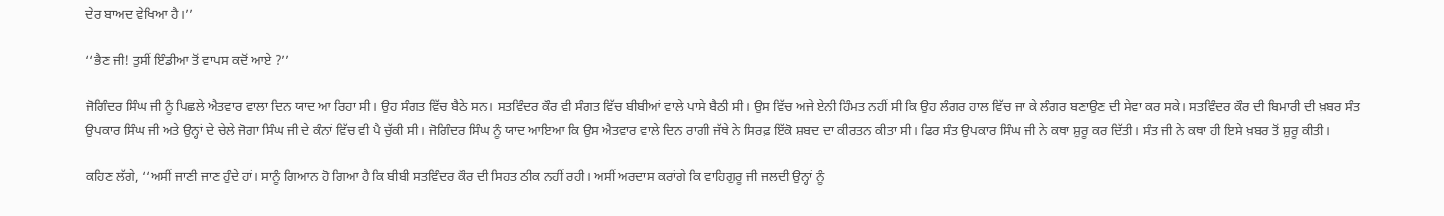ਦੇਰ ਬਾਅਦ ਵੇਖਿਆ ਹੈ।’’

‘‘ਭੈਣ ਜੀ! ਤੁਸੀਂ ਇੰਡੀਆ ਤੋਂ ਵਾਪਸ ਕਦੋਂ ਆਏ ?’’

ਜੋਗਿੰਦਰ ਸਿੰਘ ਜੀ ਨੂੰ ਪਿਛਲੇ ਐਤਵਾਰ ਵਾਲਾ ਦਿਨ ਯਾਦ ਆ ਰਿਹਾ ਸੀ। ਉਹ ਸੰਗਤ ਵਿੱਚ ਬੈਠੇ ਸਨ। ਸਤਵਿੰਦਰ ਕੌਰ ਵੀ ਸੰਗਤ ਵਿੱਚ ਬੀਬੀਆਂ ਵਾਲੇ ਪਾਸੇ ਬੈਠੀ ਸੀ। ਉਸ ਵਿੱਚ ਅਜੇ ਏਨੀ ਹਿੰਮਤ ਨਹੀਂ ਸੀ ਕਿ ਉਹ ਲੰਗਰ ਹਾਲ ਵਿੱਚ ਜਾ ਕੇ ਲੰਗਰ ਬਣਾਉਣ ਦੀ ਸੇਵਾ ਕਰ ਸਕੇ। ਸਤਵਿੰਦਰ ਕੌਰ ਦੀ ਬਿਮਾਰੀ ਦੀ ਖ਼ਬਰ ਸੰਤ ਉਪਕਾਰ ਸਿੰਘ ਜੀ ਅਤੇ ਉਨ੍ਹਾਂ ਦੇ ਚੇਲੇ ਜੋਗਾ ਸਿੰਘ ਜੀ ਦੇ ਕੰਨਾਂ ਵਿੱਚ ਵੀ ਪੈ ਚੁੱਕੀ ਸੀ। ਜੋਗਿੰਦਰ ਸਿੰਘ ਨੂੰ ਯਾਦ ਆਇਆ ਕਿ ਉਸ ਐਤਵਾਰ ਵਾਲੇ ਦਿਨ ਰਾਗੀ ਜੱਥੇ ਨੇ ਸਿਰਫ਼ ਇੱਕੋ ਸ਼ਬਦ ਦਾ ਕੀਰਤਨ ਕੀਤਾ ਸੀ। ਫਿਰ ਸੰਤ ਉਪਕਾਰ ਸਿੰਘ ਜੀ ਨੇ ਕਥਾ ਸ਼ੁਰੂ ਕਰ ਦਿੱਤੀ। ਸੰਤ ਜੀ ਨੇ ਕਥਾ ਹੀ ਇਸੇ ਖ਼ਬਰ ਤੋਂ ਸ਼ੁਰੂ ਕੀਤੀ।

ਕਹਿਣ ਲੱਗੇ, ‘‘ਅਸੀਂ ਜਾਣੀ ਜਾਣ ਹੁੰਦੇ ਹਾਂ। ਸਾਨੂੰ ਗਿਆਨ ਹੋ ਗਿਆ ਹੈ ਕਿ ਬੀਬੀ ਸਤਵਿੰਦਰ ਕੌਰ ਦੀ ਸਿਹਤ ਠੀਕ ਨਹੀਂ ਰਹੀ। ਅਸੀਂ ਅਰਦਾਸ ਕਰਾਂਗੇ ਕਿ ਵਾਹਿਗੁਰੂ ਜੀ ਜਲਦੀ ਉਨ੍ਹਾਂ ਨੂੰ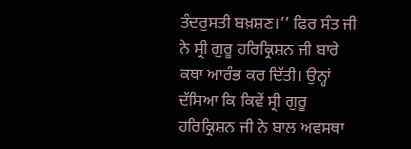ਤੰਦਰੁਸਤੀ ਬਖ਼ਸ਼ਣ।’’ ਫਿਰ ਸੰਤ ਜੀ ਨੇ ਸ੍ਰੀ ਗੁਰੂ ਹਰਿਕ੍ਰਿਸ਼ਨ ਜੀ ਬਾਰੇ ਕਥਾ ਆਰੰਭ ਕਰ ਦਿੱਤੀ। ਉਨ੍ਹਾਂ ਦੱਸਿਆ ਕਿ ਕਿਵੇਂ ਸ੍ਰੀ ਗੁਰੂ ਹਰਿਕ੍ਰਿਸ਼ਨ ਜੀ ਨੇ ਬਾਲ ਅਵਸਥਾ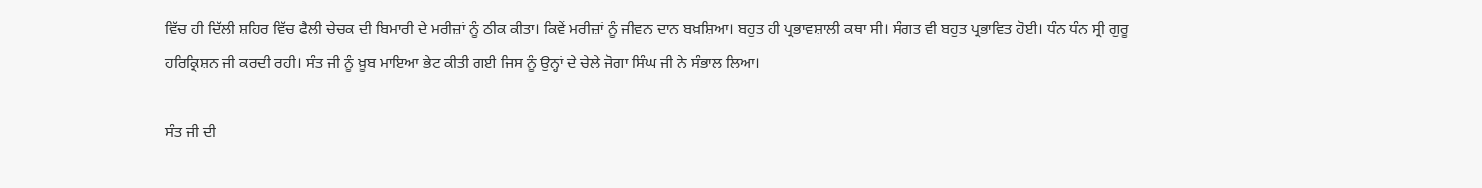ਵਿੱਚ ਹੀ ਦਿੱਲੀ ਸ਼ਹਿਰ ਵਿੱਚ ਫੈਲੀ ਚੇਚਕ ਦੀ ਬਿਮਾਰੀ ਦੇ ਮਰੀਜ਼ਾਂ ਨੂੰ ਠੀਕ ਕੀਤਾ। ਕਿਵੇਂ ਮਰੀਜ਼ਾਂ ਨੂੰ ਜੀਵਨ ਦਾਨ ਬਖ਼ਸ਼ਿਆ। ਬਹੁਤ ਹੀ ਪ੍ਰਭਾਵਸ਼ਾਲੀ ਕਥਾ ਸੀ। ਸੰਗਤ ਵੀ ਬਹੁਤ ਪ੍ਰਭਾਵਿਤ ਹੋਈ। ਧੰਨ ਧੰਨ ਸ੍ਰੀ ਗੁਰੂ ਹਰਿਕ੍ਰਿਸ਼ਨ ਜੀ ਕਰਦੀ ਰਹੀ। ਸੰਤ ਜੀ ਨੂੰ ਖ਼ੂਬ ਮਾਇਆ ਭੇਟ ਕੀਤੀ ਗਈ ਜਿਸ ਨੂੰ ਉਨ੍ਹਾਂ ਦੇ ਚੇਲੇ ਜੋਗਾ ਸਿੰਘ ਜੀ ਨੇ ਸੰਭਾਲ ਲਿਆ।

ਸੰਤ ਜੀ ਦੀ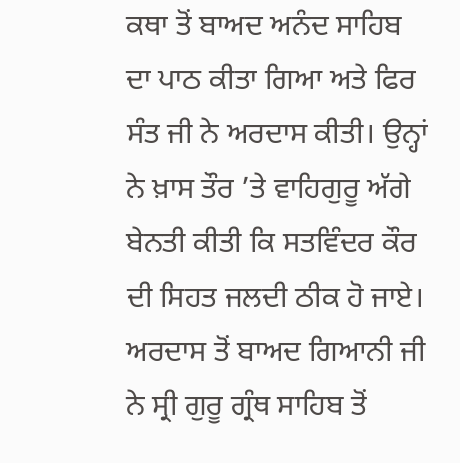ਕਥਾ ਤੋਂ ਬਾਅਦ ਅਨੰਦ ਸਾਹਿਬ ਦਾ ਪਾਠ ਕੀਤਾ ਗਿਆ ਅਤੇ ਫਿਰ ਸੰਤ ਜੀ ਨੇ ਅਰਦਾਸ ਕੀਤੀ। ਉਨ੍ਹਾਂ ਨੇ ਖ਼ਾਸ ਤੌਰ ’ਤੇ ਵਾਹਿਗੁਰੂ ਅੱਗੇ ਬੇਨਤੀ ਕੀਤੀ ਕਿ ਸਤਵਿੰਦਰ ਕੌਰ ਦੀ ਸਿਹਤ ਜਲਦੀ ਠੀਕ ਹੋ ਜਾਏ। ਅਰਦਾਸ ਤੋਂ ਬਾਅਦ ਗਿਆਨੀ ਜੀ ਨੇ ਸ੍ਰੀ ਗੁਰੂ ਗ੍ਰੰਥ ਸਾਹਿਬ ਤੋਂ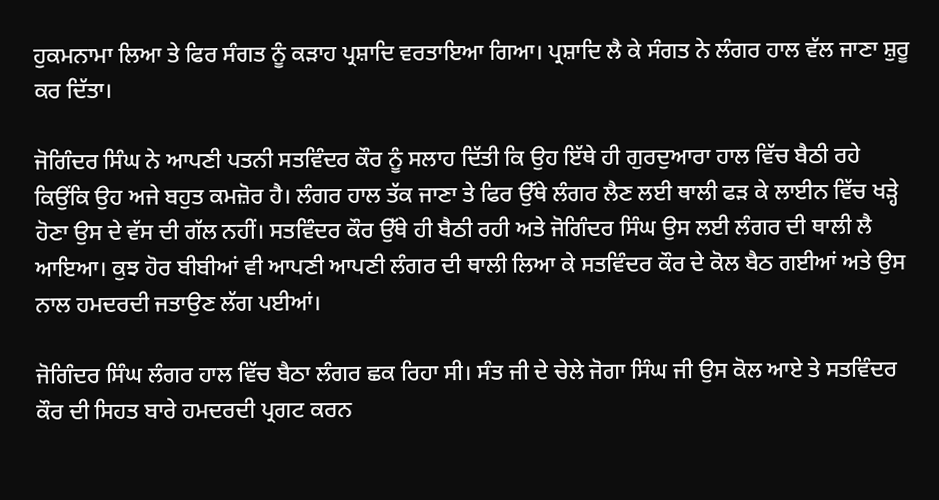ਹੁਕਮਨਾਮਾ ਲਿਆ ਤੇ ਫਿਰ ਸੰਗਤ ਨੂੰ ਕੜਾਹ ਪ੍ਰਸ਼ਾਦਿ ਵਰਤਾਇਆ ਗਿਆ। ਪ੍ਰਸ਼ਾਦਿ ਲੈ ਕੇ ਸੰਗਤ ਨੇ ਲੰਗਰ ਹਾਲ ਵੱਲ ਜਾਣਾ ਸ਼ੁਰੂ ਕਰ ਦਿੱਤਾ।

ਜੋਗਿੰਦਰ ਸਿੰਘ ਨੇ ਆਪਣੀ ਪਤਨੀ ਸਤਵਿੰਦਰ ਕੌਰ ਨੂੰ ਸਲਾਹ ਦਿੱਤੀ ਕਿ ਉਹ ਇੱਥੇ ਹੀ ਗੁਰਦੁਆਰਾ ਹਾਲ ਵਿੱਚ ਬੈਠੀ ਰਹੇ ਕਿਉਂਕਿ ਉਹ ਅਜੇ ਬਹੁਤ ਕਮਜ਼ੋਰ ਹੈ। ਲੰਗਰ ਹਾਲ ਤੱਕ ਜਾਣਾ ਤੇ ਫਿਰ ਉੱਥੇ ਲੰਗਰ ਲੈਣ ਲਈ ਥਾਲੀ ਫੜ ਕੇ ਲਾਈਨ ਵਿੱਚ ਖੜ੍ਹੇ ਹੋਣਾ ਉਸ ਦੇ ਵੱਸ ਦੀ ਗੱਲ ਨਹੀਂ। ਸਤਵਿੰਦਰ ਕੌਰ ਉੱਥੇ ਹੀ ਬੈਠੀ ਰਹੀ ਅਤੇ ਜੋਗਿੰਦਰ ਸਿੰਘ ਉਸ ਲਈ ਲੰਗਰ ਦੀ ਥਾਲੀ ਲੈ ਆਇਆ। ਕੁਝ ਹੋਰ ਬੀਬੀਆਂ ਵੀ ਆਪਣੀ ਆਪਣੀ ਲੰਗਰ ਦੀ ਥਾਲੀ ਲਿਆ ਕੇ ਸਤਵਿੰਦਰ ਕੌਰ ਦੇ ਕੋਲ ਬੈਠ ਗਈਆਂ ਅਤੇ ਉਸ ਨਾਲ ਹਮਦਰਦੀ ਜਤਾਉਣ ਲੱਗ ਪਈਆਂ।

ਜੋਗਿੰਦਰ ਸਿੰਘ ਲੰਗਰ ਹਾਲ ਵਿੱਚ ਬੈਠਾ ਲੰਗਰ ਛਕ ਰਿਹਾ ਸੀ। ਸੰਤ ਜੀ ਦੇ ਚੇਲੇ ਜੋਗਾ ਸਿੰਘ ਜੀ ਉਸ ਕੋਲ ਆਏ ਤੇ ਸਤਵਿੰਦਰ ਕੌਰ ਦੀ ਸਿਹਤ ਬਾਰੇ ਹਮਦਰਦੀ ਪ੍ਰਗਟ ਕਰਨ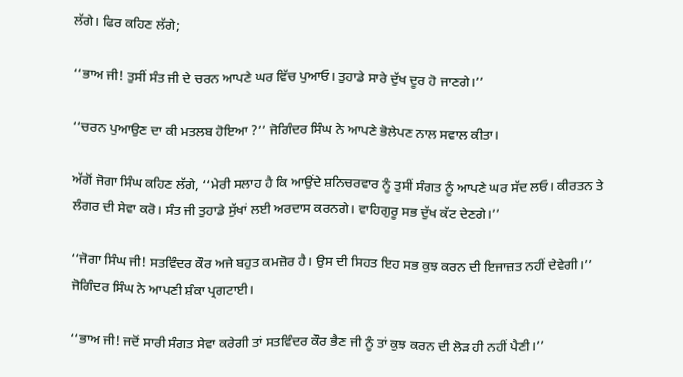ਲੱਗੇ। ਫਿਰ ਕਹਿਣ ਲੱਗੇ;

‘‘ਭਾਅ ਜੀ! ਤੁਸੀਂ ਸੰਤ ਜੀ ਦੇ ਚਰਨ ਆਪਣੇ ਘਰ ਵਿੱਚ ਪੁਆਓ। ਤੁਹਾਡੇ ਸਾਰੇ ਦੁੱਖ ਦੂਰ ਹੋ ਜਾਣਗੇ।’’

‘‘ਚਰਨ ਪੁਆਉਣ ਦਾ ਕੀ ਮਤਲਬ ਹੋਇਆ ?’’ ਜੋਗਿੰਦਰ ਸਿੰਘ ਨੇ ਆਪਣੇ ਭੋਲੇਪਣ ਨਾਲ ਸਵਾਲ ਕੀਤਾ।

ਅੱਗੋਂ ਜੋਗਾ ਸਿੰਘ ਕਹਿਣ ਲੱਗੇ, ‘‘ਮੇਰੀ ਸਲਾਹ ਹੈ ਕਿ ਆਉਂਦੇ ਸ਼ਨਿਚਰਵਾਰ ਨੂੰ ਤੁਸੀਂ ਸੰਗਤ ਨੂੰ ਆਪਣੇ ਘਰ ਸੱਦ ਲਓ। ਕੀਰਤਨ ਤੇ ਲੰਗਰ ਦੀ ਸੇਵਾ ਕਰੋ। ਸੰਤ ਜੀ ਤੁਹਾਡੇ ਸੁੱਖਾਂ ਲਈ ਅਰਦਾਸ ਕਰਨਗੇ। ਵਾਹਿਗੁਰੂ ਸਭ ਦੁੱਖ ਕੱਟ ਦੇਣਗੇ।’’

‘‘ਜੋਗਾ ਸਿੰਘ ਜੀ! ਸਤਵਿੰਦਰ ਕੌਰ ਅਜੇ ਬਹੁਤ ਕਮਜ਼ੋਰ ਹੈ। ਉਸ ਦੀ ਸਿਹਤ ਇਹ ਸਭ ਕੁਝ ਕਰਨ ਦੀ ਇਜਾਜ਼ਤ ਨਹੀਂ ਦੇਵੇਗੀ।’’ ਜੋਗਿੰਦਰ ਸਿੰਘ ਨੇ ਆਪਣੀ ਸ਼ੰਕਾ ਪ੍ਰਗਟਾਈ।

‘‘ਭਾਅ ਜੀ! ਜਦੋਂ ਸਾਰੀ ਸੰਗਤ ਸੇਵਾ ਕਰੇਗੀ ਤਾਂ ਸਤਵਿੰਦਰ ਕੌਰ ਭੈਣ ਜੀ ਨੂੰ ਤਾਂ ਕੁਝ ਕਰਨ ਦੀ ਲੋੜ ਹੀ ਨਹੀਂ ਪੈਣੀ।’’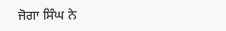ਜੋਗਾ ਸਿੰਘ ਨੇ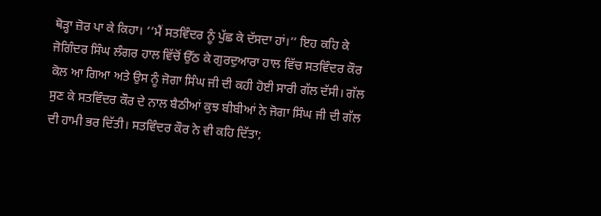ਥੋੜ੍ਹਾ ਜ਼ੋਰ ਪਾ ਕੇ ਕਿਹਾ। ‘‘ਮੈਂ ਸਤਵਿੰਦਰ ਨੂੰ ਪੁੱਛ ਕੇ ਦੱਸਦਾ ਹਾਂ।’’ ਇਹ ਕਹਿ ਕੇ ਜੋਗਿੰਦਰ ਸਿੰਘ ਲੰਗਰ ਹਾਲ ਵਿੱਚੋਂ ਉੱਠ ਕੇ ਗੁਰਦੁਆਰਾ ਹਾਲ ਵਿੱਚ ਸਤਵਿੰਦਰ ਕੌਰ ਕੋਲ ਆ ਗਿਆ ਅਤੇ ਉਸ ਨੂੰ ਜੋਗਾ ਸਿੰਘ ਜੀ ਦੀ ਕਹੀ ਹੋਈ ਸਾਰੀ ਗੱਲ ਦੱਸੀ। ਗੱਲ ਸੁਣ ਕੇ ਸਤਵਿੰਦਰ ਕੌਰ ਦੇ ਨਾਲ ਬੈਠੀਆਂ ਕੁਝ ਬੀਬੀਆਂ ਨੇ ਜੋਗਾ ਸਿੰਘ ਜੀ ਦੀ ਗੱਲ ਦੀ ਹਾਮੀ ਭਰ ਦਿੱਤੀ। ਸਤਵਿੰਦਰ ਕੌਰ ਨੇ ਵੀ ਕਹਿ ਦਿੱਤਾ;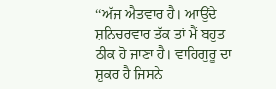‘‘ਅੱਜ ਐਤਵਾਰ ਹੈ। ਆਉਂਦੇ ਸ਼ਨਿਚਰਵਾਰ ਤੱਕ ਤਾਂ ਮੈਂ ਬਹੁਤ ਠੀਕ ਹੋ ਜਾਣਾ ਹੈ। ਵਾਹਿਗੁਰੂ ਦਾ ਸ਼ੁਕਰ ਹੈ ਜਿਸਨੇ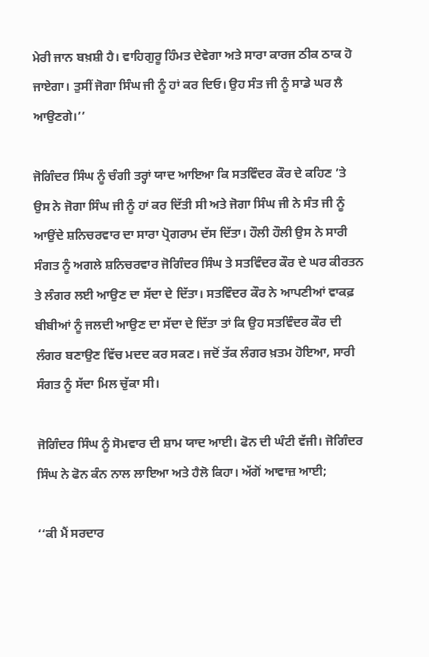ਮੇਰੀ ਜਾਨ ਬਖ਼ਸ਼ੀ ਹੈ। ਵਾਹਿਗੁਰੂ ਹਿੰਮਤ ਦੇਵੇਗਾ ਅਤੇ ਸਾਰਾ ਕਾਰਜ ਠੀਕ ਠਾਕ ਹੋ ਜਾਏਗਾ। ਤੁਸੀਂ ਜੋਗਾ ਸਿੰਘ ਜੀ ਨੂੰ ਹਾਂ ਕਰ ਦਿਓ। ਉਹ ਸੰਤ ਜੀ ਨੂੰ ਸਾਡੇ ਘਰ ਲੈ ਆਉਣਗੇ।’’

ਜੋਗਿੰਦਰ ਸਿੰਘ ਨੂੰ ਚੰਗੀ ਤਰ੍ਹਾਂ ਯਾਦ ਆਇਆ ਕਿ ਸਤਵਿੰਦਰ ਕੌਰ ਦੇ ਕਹਿਣ ’ਤੇ ਉਸ ਨੇ ਜੋਗਾ ਸਿੰਘ ਜੀ ਨੂੰ ਹਾਂ ਕਰ ਦਿੱਤੀ ਸੀ ਅਤੇ ਜੋਗਾ ਸਿੰਘ ਜੀ ਨੇ ਸੰਤ ਜੀ ਨੂੰ ਆਉਂਦੇ ਸ਼ਨਿਚਰਵਾਰ ਦਾ ਸਾਰਾ ਪ੍ਰੋਗਰਾਮ ਦੱਸ ਦਿੱਤਾ। ਹੌਲੀ ਹੌਲੀ ਉਸ ਨੇ ਸਾਰੀ ਸੰਗਤ ਨੂੰ ਅਗਲੇ ਸ਼ਨਿਚਰਵਾਰ ਜੋਗਿੰਦਰ ਸਿੰਘ ਤੇ ਸਤਵਿੰਦਰ ਕੌਰ ਦੇ ਘਰ ਕੀਰਤਨ ਤੇ ਲੰਗਰ ਲਈ ਆਉਣ ਦਾ ਸੱਦਾ ਦੇ ਦਿੱਤਾ। ਸਤਵਿੰਦਰ ਕੌਰ ਨੇ ਆਪਣੀਆਂ ਵਾਕਫ਼ ਬੀਬੀਆਂ ਨੂੰ ਜਲਦੀ ਆਉਣ ਦਾ ਸੱਦਾ ਦੇ ਦਿੱਤਾ ਤਾਂ ਕਿ ਉਹ ਸਤਵਿੰਦਰ ਕੌਰ ਦੀ ਲੰਗਰ ਬਣਾਉਣ ਵਿੱਚ ਮਦਦ ਕਰ ਸਕਣ। ਜਦੋਂ ਤੱਕ ਲੰਗਰ ਖ਼ਤਮ ਹੋਇਆ, ਸਾਰੀ ਸੰਗਤ ਨੂੰ ਸੱਦਾ ਮਿਲ ਚੁੱਕਾ ਸੀ।

ਜੋਗਿੰਦਰ ਸਿੰਘ ਨੂੰ ਸੋਮਵਾਰ ਦੀ ਸ਼ਾਮ ਯਾਦ ਆਈ। ਫੋਨ ਦੀ ਘੰਟੀ ਵੱਜੀ। ਜੋਗਿੰਦਰ ਸਿੰਘ ਨੇ ਫੋਨ ਕੰਨ ਨਾਲ ਲਾਇਆ ਅਤੇ ਹੈਲੋ ਕਿਹਾ। ਅੱਗੋਂ ਆਵਾਜ਼ ਆਈ;

‘‘ਕੀ ਮੈਂ ਸਰਦਾਰ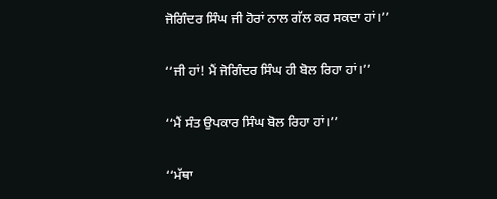ਜੋਗਿੰਦਰ ਸਿੰਘ ਜੀ ਹੋਰਾਂ ਨਾਲ ਗੱਲ ਕਰ ਸਕਦਾ ਹਾਂ।’’

‘‘ਜੀ ਹਾਂ! ਮੈਂ ਜੋਗਿੰਦਰ ਸਿੰਘ ਹੀ ਬੋਲ ਰਿਹਾ ਹਾਂ।’’

‘‘ਮੈਂ ਸੰਤ ਉਪਕਾਰ ਸਿੰਘ ਬੋਲ ਰਿਹਾ ਹਾਂ।’’

‘‘ਮੱਥਾ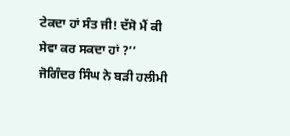ਟੇਕਦਾ ਹਾਂ ਸੰਤ ਜੀ! ਦੱਸੋ ਮੈਂ ਕੀ ਸੇਵਾ ਕਰ ਸਕਦਾ ਹਾਂ ?’’ ਜੋਗਿੰਦਰ ਸਿੰਘ ਨੇ ਬੜੀ ਹਲੀਮੀ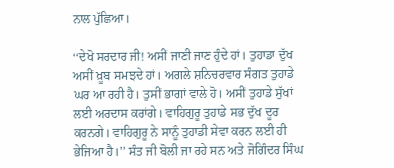ਨਾਲ ਪੁੱਛਿਆ।

‘‘ਦੇਖੋ ਸਰਦਾਰ ਜੀ! ਅਸੀਂ ਜਾਣੀ ਜਾਣ ਹੁੰਦੇ ਹਾਂ। ਤੁਹਾਡਾ ਦੁੱਖ ਅਸੀਂ ਖ਼ੂਬ ਸਮਝਦੇ ਹਾਂ। ਅਗਲੇ ਸ਼ਨਿਚਰਵਾਰ ਸੰਗਤ ਤੁਹਾਡੇ ਘਰ ਆ ਰਹੀ ਹੈ। ਤੁਸੀਂ ਭਾਗਾਂ ਵਾਲੇ ਹੋ। ਅਸੀਂ ਤੁਹਾਡੇ ਸੁੱਖਾਂ ਲਈ ਅਰਦਾਸ ਕਰਾਂਗੇ। ਵਾਹਿਗੁਰੂ ਤੁਹਾਡੇ ਸਭ ਦੁੱਖ ਦੂਰ ਕਰਨਗੇ। ਵਾਹਿਗੁਰੂ ਨੇ ਸਾਨੂੰ ਤੁਹਾਡੀ ਸੇਵਾ ਕਰਨ ਲਈ ਹੀ ਭੇਜਿਆ ਹੈ।’’ ਸੰਤ ਜੀ ਬੋਲੀ ਜਾ ਰਹੇ ਸਨ ਅਤੇ ਜੋਗਿੰਦਰ ਸਿੰਘ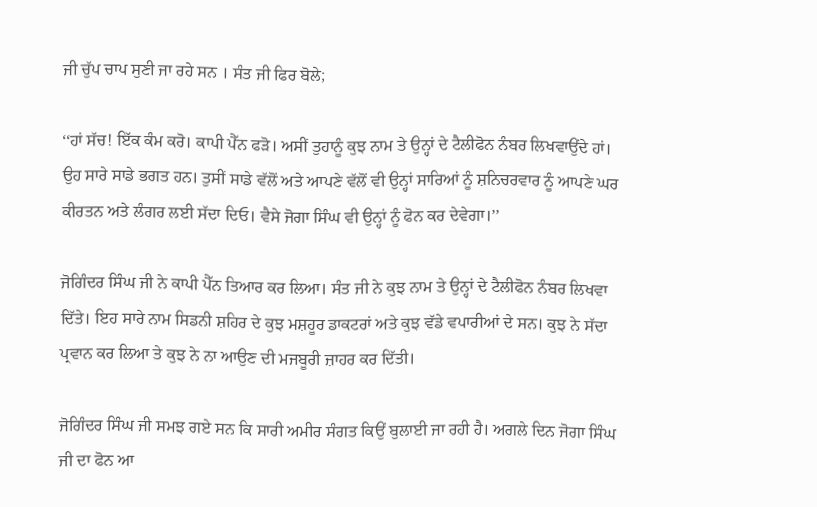ਜੀ ਚੁੱਪ ਚਾਪ ਸੁਣੀ ਜਾ ਰਹੇ ਸਨ । ਸੰਤ ਜੀ ਫਿਰ ਬੋਲੇ;

‘‘ਹਾਂ ਸੱਚ! ਇੱਕ ਕੰਮ ਕਰੋ। ਕਾਪੀ ਪੈੱਨ ਫੜੋ। ਅਸੀਂ ਤੁਹਾਨੂੰ ਕੁਝ ਨਾਮ ਤੇ ਉਨ੍ਹਾਂ ਦੇ ਟੈਲੀਫੋਨ ਨੰਬਰ ਲਿਖਵਾਉਂਦੇ ਹਾਂ। ਉਹ ਸਾਰੇ ਸਾਡੇ ਭਗਤ ਹਨ। ਤੁਸੀਂ ਸਾਡੇ ਵੱਲੋਂ ਅਤੇ ਆਪਣੇ ਵੱਲੋਂ ਵੀ ਉਨ੍ਹਾਂ ਸਾਰਿਆਂ ਨੂੰ ਸ਼ਨਿਚਰਵਾਰ ਨੂੰ ਆਪਣੇ ਘਰ ਕੀਰਤਨ ਅਤੇ ਲੰਗਰ ਲਈ ਸੱਦਾ ਦਿਓ। ਵੈਸੇ ਜੋਗਾ ਸਿੰਘ ਵੀ ਉਨ੍ਹਾਂ ਨੂੰ ਫੋਨ ਕਰ ਦੇਵੇਗਾ।’’

ਜੋਗਿੰਦਰ ਸਿੰਘ ਜੀ ਨੇ ਕਾਪੀ ਪੈੱਨ ਤਿਆਰ ਕਰ ਲਿਆ। ਸੰਤ ਜੀ ਨੇ ਕੁਝ ਨਾਮ ਤੇ ਉਨ੍ਹਾਂ ਦੇ ਟੈਲੀਫੋਨ ਨੰਬਰ ਲਿਖਵਾ ਦਿੱਤੇ। ਇਹ ਸਾਰੇ ਨਾਮ ਸਿਡਨੀ ਸ਼ਹਿਰ ਦੇ ਕੁਝ ਮਸ਼ਹੂਰ ਡਾਕਟਰਾਂ ਅਤੇ ਕੁਝ ਵੱਡੇ ਵਪਾਰੀਆਂ ਦੇ ਸਨ। ਕੁਝ ਨੇ ਸੱਦਾ ਪ੍ਰਵਾਨ ਕਰ ਲਿਆ ਤੇ ਕੁਝ ਨੇ ਨਾ ਆਉਣ ਦੀ ਮਜਬੂਰੀ ਜ਼ਾਹਰ ਕਰ ਦਿੱਤੀ।

ਜੋਗਿੰਦਰ ਸਿੰਘ ਜੀ ਸਮਝ ਗਏ ਸਨ ਕਿ ਸਾਰੀ ਅਮੀਰ ਸੰਗਤ ਕਿਉਂ ਬੁਲਾਈ ਜਾ ਰਹੀ ਹੈ। ਅਗਲੇ ਦਿਨ ਜੋਗਾ ਸਿੰਘ ਜੀ ਦਾ ਫੋਨ ਆ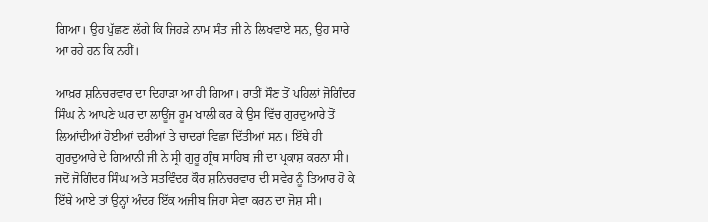ਗਿਆ। ਉਹ ਪੁੱਛਣ ਲੱਗੇ ਕਿ ਜਿਹੜੇ ਨਾਮ ਸੰਤ ਜੀ ਨੇ ਲਿਖਵਾਏ ਸਨ, ਉਹ ਸਾਰੇ ਆ ਰਹੇ ਹਨ ਕਿ ਨਹੀਂ।

ਆਖ਼ਰ ਸ਼ਨਿਚਰਵਾਰ ਦਾ ਦਿਹਾੜਾ ਆ ਹੀ ਗਿਆ। ਰਾਤੀਂ ਸੌਣ ਤੋਂ ਪਹਿਲਾਂ ਜੋਗਿੰਦਰ ਸਿੰਘ ਨੇ ਆਪਣੇ ਘਰ ਦਾ ਲਾਊਂਜ ਰੂਮ ਖਾਲੀ ਕਰ ਕੇ ਉਸ ਵਿੱਚ ਗੁਰਦੁਆਰੇ ਤੋਂ ਲਿਆਂਦੀਆਂ ਹੋਈਆਂ ਦਰੀਆਂ ਤੇ ਚਾਦਰਾਂ ਵਿਛਾ ਦਿੱਤੀਆਂ ਸਨ। ਇੱਥੇ ਹੀ ਗੁਰਦੁਆਰੇ ਦੇ ਗਿਆਨੀ ਜੀ ਨੇ ਸ੍ਰੀ ਗੁਰੂ ਗ੍ਰੰਥ ਸਾਹਿਬ ਜੀ ਦਾ ਪ੍ਰਕਾਸ਼ ਕਰਨਾ ਸੀ। ਜਦੋਂ ਜੋਗਿੰਦਰ ਸਿੰਘ ਅਤੇ ਸਤਵਿੰਦਰ ਕੌਰ ਸ਼ਨਿਚਰਵਾਰ ਦੀ ਸਵੇਰ ਨੂੰ ਤਿਆਰ ਹੋ ਕੇ ਇੱਥੇ ਆਏ ਤਾਂ ਉਨ੍ਹਾਂ ਅੰਦਰ ਇੱਕ ਅਜੀਬ ਜਿਹਾ ਸੇਵਾ ਕਰਨ ਦਾ ਜੋਸ਼ ਸੀ।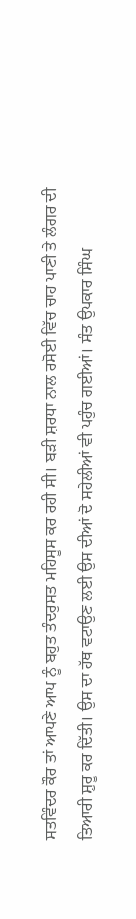ਸਤਵਿੰਦਰ ਕੌਰ ਤਾਂ ਆਪਣੇ ਆਪ ਨੂੰ ਬਹੁਤ ਤੰਦਰੁਸਤ ਮਹਿਸੂਸ ਕਰ ਰਹੀ ਸੀ। ਬੜੀ ਸ਼ਰਧਾ ਨਾਲ ਰਸੋਈ ਵਿੱਚ ਚਾਹ ਪਾਣੀ ਤੇ ਲੰਗਰ ਦੀ ਤਿਆਰੀ ਸ਼ੁਰੂ ਕਰ ਦਿੱਤੀ। ਉਸ ਦਾ ਹੱਥ ਵਟਾਉਣ ਲਈ ਉਸ ਦੀਆਂ ਦੋ ਸਹੇਲੀਆਂ ਵੀ ਪਹੁੰਚ ਗਈਆਂ। ਸੰਤ ਉਪਕਾਰ ਸਿੰਘ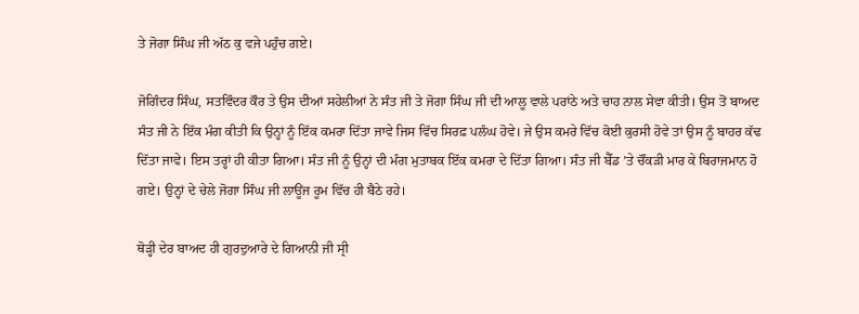ਤੇ ਜੋਗਾ ਸਿੰਘ ਜੀ ਅੱਠ ਕੁ ਵਜੇ ਪਹੁੰਚ ਗਏ।

ਜੋਗਿੰਦਰ ਸਿੰਘ, ਸਤਵਿੰਦਰ ਕੌਰ ਤੇ ਉਸ ਦੀਆਂ ਸਹੇਲੀਆਂ ਨੇ ਸੰਤ ਜੀ ਤੇ ਜੋਗਾ ਸਿੰਘ ਜੀ ਦੀ ਆਲੂ ਵਾਲੇ ਪਰਾਂਠੇ ਅਤੇ ਚਾਹ ਨਾਲ ਸੇਵਾ ਕੀਤੀ। ਉਸ ਤੋਂ ਬਾਅਦ ਸੰਤ ਜੀ ਨੇ ਇੱਕ ਮੰਗ ਕੀਤੀ ਕਿ ਉਨ੍ਹਾਂ ਨੂੰ ਇੱਕ ਕਮਰਾ ਦਿੱਤਾ ਜਾਵੇ ਜਿਸ ਵਿੱਚ ਸਿਰਫ਼ ਪਲੰਘ ਹੋਵੇ। ਜੇ ਉਸ ਕਮਰੇ ਵਿੱਚ ਕੋਈ ਕੁਰਸੀ ਹੋਵੇ ਤਾਂ ਉਸ ਨੂੰ ਬਾਹਰ ਕੱਢ ਦਿੱਤਾ ਜਾਵੇ। ਇਸ ਤਰ੍ਹਾਂ ਹੀ ਕੀਤਾ ਗਿਆ। ਸੰਤ ਜੀ ਨੂੰ ਉਨ੍ਹਾਂ ਦੀ ਮੰਗ ਮੁਤਾਬਕ ਇੱਕ ਕਮਰਾ ਦੇ ਦਿੱਤਾ ਗਿਆ। ਸੰਤ ਜੀ ਬੈੱਡ ’ਤੇ ਚੌਂਕੜੀ ਮਾਰ ਕੇ ਬਿਰਾਜਮਾਨ ਹੋ ਗਏ। ਉਨ੍ਹਾਂ ਦੇ ਚੇਲੇ ਜੋਗਾ ਸਿੰਘ ਜੀ ਲਾਊਂਜ ਰੂਮ ਵਿੱਚ ਹੀ ਬੈਠੇ ਰਹੇ।

ਥੋੜ੍ਹੀ ਦੇਰ ਬਾਅਦ ਹੀ ਗੁਰਦੁਆਰੇ ਦੇ ਗਿਆਨੀ ਜੀ ਸ੍ਰੀ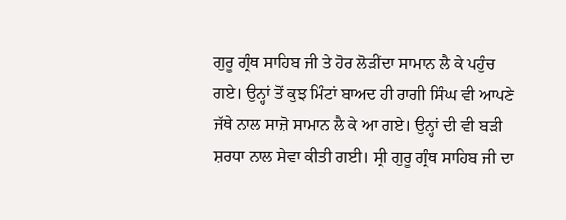ਗੁਰੂ ਗ੍ਰੰਥ ਸਾਹਿਬ ਜੀ ਤੇ ਹੋਰ ਲੋੜੀਂਦਾ ਸਾਮਾਨ ਲੈ ਕੇ ਪਹੁੰਚ ਗਏ। ਉਨ੍ਹਾਂ ਤੋਂ ਕੁਝ ਮਿੰਟਾਂ ਬਾਅਦ ਹੀ ਰਾਗੀ ਸਿੰਘ ਵੀ ਆਪਣੇ ਜੱਥੇ ਨਾਲ ਸਾਜ਼ੋ ਸਾਮਾਨ ਲੈ ਕੇ ਆ ਗਏ। ਉਨ੍ਹਾਂ ਦੀ ਵੀ ਬੜੀ ਸ਼ਰਧਾ ਨਾਲ ਸੇਵਾ ਕੀਤੀ ਗਈ। ਸ੍ਰੀ ਗੁਰੂ ਗ੍ਰੰਥ ਸਾਹਿਬ ਜੀ ਦਾ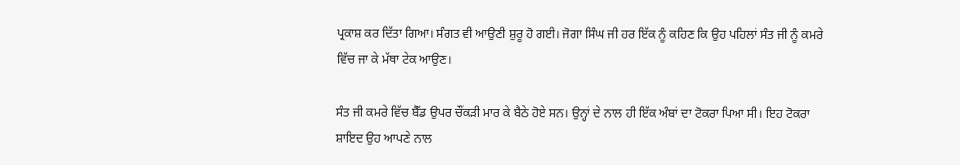ਪ੍ਰਕਾਸ਼ ਕਰ ਦਿੱਤਾ ਗਿਆ। ਸੰਗਤ ਵੀ ਆਉਣੀ ਸ਼ੁਰੂ ਹੋ ਗਈ। ਜੋਗਾ ਸਿੰਘ ਜੀ ਹਰ ਇੱਕ ਨੂੰ ਕਹਿਣ ਕਿ ਉਹ ਪਹਿਲਾਂ ਸੰਤ ਜੀ ਨੂੰ ਕਮਰੇ ਵਿੱਚ ਜਾ ਕੇ ਮੱਥਾ ਟੇਕ ਆਉਣ।

ਸੰਤ ਜੀ ਕਮਰੇ ਵਿੱਚ ਬੈੱਡ ਉਪਰ ਚੌਂਕੜੀ ਮਾਰ ਕੇ ਬੈਠੇ ਹੋਏ ਸਨ। ਉਨ੍ਹਾਂ ਦੇ ਨਾਲ ਹੀ ਇੱਕ ਅੰਬਾਂ ਦਾ ਟੋਕਰਾ ਪਿਆ ਸੀ। ਇਹ ਟੋਕਰਾ ਸ਼ਾਇਦ ਉਹ ਆਪਣੇ ਨਾਲ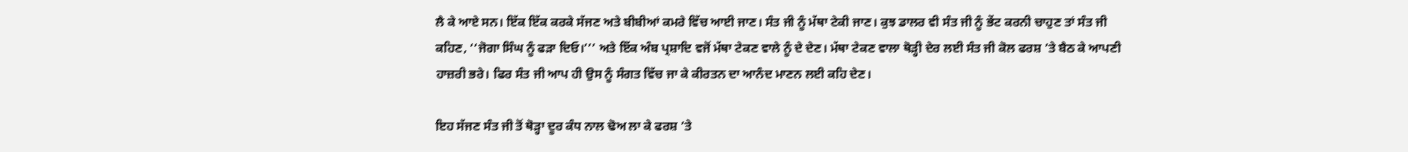ਲੈ ਕੇ ਆਏ ਸਨ। ਇੱਕ ਇੱਕ ਕਰਕੇ ਸੱਜਣ ਅਤੇ ਬੀਬੀਆਂ ਕਮਰੇ ਵਿੱਚ ਆਈ ਜਾਣ। ਸੰਤ ਜੀ ਨੂੰ ਮੱਥਾ ਟੇਕੀ ਜਾਣ। ਕੁਝ ਡਾਲਰ ਵੀ ਸੰਤ ਜੀ ਨੂੰ ਭੇਂਟ ਕਰਨੀ ਚਾਹੁਣ ਤਾਂ ਸੰਤ ਜੀ ਕਹਿਣ, ‘‘ਜੋਗਾ ਸਿੰਘ ਨੂੰ ਫੜਾ ਦਿਓ।’’’ ਅਤੇ ਇੱਕ ਅੰਬ ਪ੍ਰਸ਼ਾਦਿ ਵਜੋਂ ਮੱਥਾ ਟੇਕਣ ਵਾਲੇ ਨੂੰ ਦੇ ਦੇਣ। ਮੱਥਾ ਟੇਕਣ ਵਾਲਾ ਥੋੜ੍ਹੀ ਦੇਰ ਲਈ ਸੰਤ ਜੀ ਕੋਲ ਫਰਸ਼ ’ਤੇ ਬੈਠ ਕੇ ਆਪਣੀ ਹਾਜ਼ਰੀ ਭਰੇ। ਫਿਰ ਸੰਤ ਜੀ ਆਪ ਹੀ ਉਸ ਨੂੰ ਸੰਗਤ ਵਿੱਚ ਜਾ ਕੇ ਕੀਰਤਨ ਦਾ ਆਨੰਦ ਮਾਣਨ ਲਈ ਕਹਿ ਦੇਣ।

ਇਹ ਸੱਜਣ ਸੰਤ ਜੀ ਤੋਂ ਥੋੜ੍ਹਾ ਦੂਰ ਕੰਧ ਨਾਲ ਢੋਅ ਲਾ ਕੇ ਫਰਸ਼ ’ਤੇ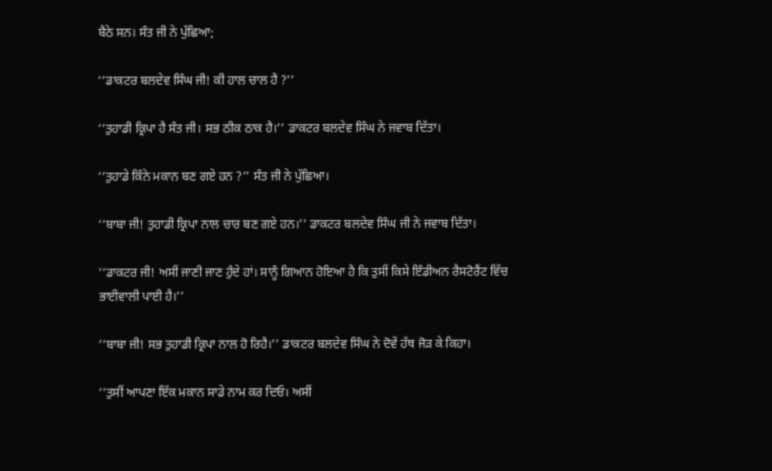ਬੈਠੇ ਸਨ। ਸੰਤ ਜੀ ਨੇ ਪੁੱਛਿਆ;

‘‘ਡਾਕਟਰ ਬਲਦੇਵ ਸਿੰਘ ਜੀ! ਕੀ ਹਾਲ ਚਾਲ ਹੈ ?’’

‘‘ਤੁਹਾਡੀ ਕ੍ਰਿਪਾ ਹੈ ਸੰਤ ਜੀ। ਸਭ ਠੀਕ ਠਾਕ ਹੈ।’’ ਡਾਕਟਰ ਬਲਦੇਵ ਸਿੰਘ ਨੇ ਜਵਾਬ ਦਿੱਤਾ।

‘‘ਤੁਹਾਡੇ ਕਿੰਨੇ ਮਕਾਨ ਬਣ ਗਏ ਹਨ ?’’ ਸੰਤ ਜੀ ਨੇ ਪੁੱਛਿਆ।

‘‘ਬਾਬਾ ਜੀ! ਤੁਹਾਡੀ ਕ੍ਰਿਪਾ ਨਾਲ ਚਾਰ ਬਣ ਗਏ ਹਨ।’’ ਡਾਕਟਰ ਬਲਦੇਵ ਸਿੰਘ ਜੀ ਨੇ ਜਵਾਬ ਦਿੱਤਾ।

‘‘ਡਾਕਟਰ ਜੀ! ਅਸੀਂ ਜਾਣੀ ਜਾਣ ਹੁੰਦੇ ਹਾਂ। ਸਾਨੂੰ ਗਿਆਨ ਹੋਇਆ ਹੈ ਕਿ ਤੁਸੀਂ ਕਿਸੇ ਇੰਡੀਅਨ ਰੈਸਟੋਰੈਂਟ ਵਿੱਚ ਭਾਈਵਾਲੀ ਪਾਈ ਹੈ।’’

‘‘ਬਾਬਾ ਜੀ! ਸਭ ਤੁਹਾਡੀ ਕ੍ਰਿਪਾ ਨਾਲ ਹੋ ਰਿਹੈ।’’ ਡਾਕਟਰ ਬਲਦੇਵ ਸਿੰਘ ਨੇ ਦੋਵੇਂ ਹੱਥ ਜੋੜ ਕੇ ਕਿਹਾ।

‘‘ਤੁਸੀਂ ਆਪਣਾ ਇੱਕ ਮਕਾਨ ਸਾਡੇ ਨਾਮ ਕਰ ਦਿਓ। ਅਸੀਂ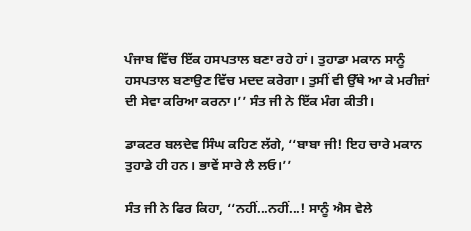ਪੰਜਾਬ ਵਿੱਚ ਇੱਕ ਹਸਪਤਾਲ ਬਣਾ ਰਹੇ ਹਾਂ। ਤੁਹਾਡਾ ਮਕਾਨ ਸਾਨੂੰ ਹਸਪਤਾਲ ਬਣਾਉਣ ਵਿੱਚ ਮਦਦ ਕਰੇਗਾ। ਤੁਸੀਂ ਵੀ ਉੱਥੇ ਆ ਕੇ ਮਰੀਜ਼ਾਂ ਦੀ ਸੇਵਾ ਕਰਿਆ ਕਰਨਾ।’’ ਸੰਤ ਜੀ ਨੇ ਇੱਕ ਮੰਗ ਕੀਤੀ।

ਡਾਕਟਰ ਬਲਦੇਵ ਸਿੰਘ ਕਹਿਣ ਲੱਗੇ, ‘‘ਬਾਬਾ ਜੀ! ਇਹ ਚਾਰੇ ਮਕਾਨ ਤੁਹਾਡੇ ਹੀ ਹਨ। ਭਾਵੇਂ ਸਾਰੇ ਲੈ ਲਓ।’’

ਸੰਤ ਜੀ ਨੇ ਫਿਰ ਕਿਹਾ, ‘‘ਨਹੀਂ...ਨਹੀਂ...! ਸਾਨੂੰ ਐਸ ਵੇਲੇ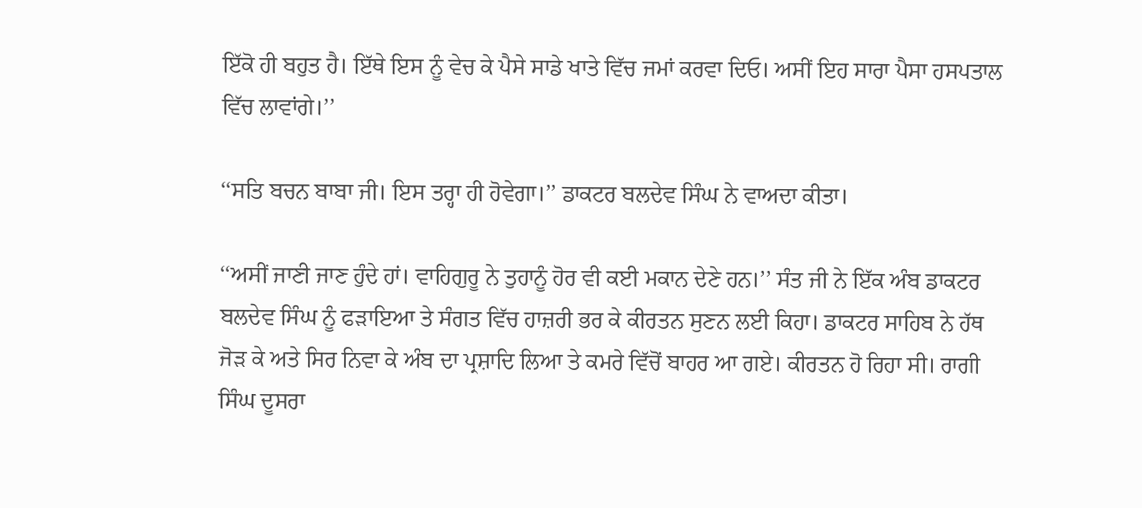ਇੱਕੋ ਹੀ ਬਹੁਤ ਹੈ। ਇੱਥੇ ਇਸ ਨੂੰ ਵੇਚ ਕੇ ਪੈਸੇ ਸਾਡੇ ਖਾਤੇ ਵਿੱਚ ਜਮਾਂ ਕਰਵਾ ਦਿਓ। ਅਸੀਂ ਇਹ ਸਾਰਾ ਪੈਸਾ ਹਸਪਤਾਲ ਵਿੱਚ ਲਾਵਾਂਗੇ।’’

‘‘ਸਤਿ ਬਚਨ ਬਾਬਾ ਜੀ। ਇਸ ਤਰ੍ਹਾ ਹੀ ਹੋਵੇਗਾ।’’ ਡਾਕਟਰ ਬਲਦੇਵ ਸਿੰਘ ਨੇ ਵਾਅਦਾ ਕੀਤਾ।

‘‘ਅਸੀਂ ਜਾਣੀ ਜਾਣ ਹੁੰਦੇ ਹਾਂ। ਵਾਹਿਗੁਰੂ ਨੇ ਤੁਹਾਨੂੰ ਹੋਰ ਵੀ ਕਈ ਮਕਾਨ ਦੇਣੇ ਹਨ।’’ ਸੰਤ ਜੀ ਨੇ ਇੱਕ ਅੰਬ ਡਾਕਟਰ ਬਲਦੇਵ ਸਿੰਘ ਨੂੰ ਫੜਾਇਆ ਤੇ ਸੰਗਤ ਵਿੱਚ ਹਾਜ਼ਰੀ ਭਰ ਕੇ ਕੀਰਤਨ ਸੁਣਨ ਲਈ ਕਿਹਾ। ਡਾਕਟਰ ਸਾਹਿਬ ਨੇ ਹੱਥ ਜੋੜ ਕੇ ਅਤੇ ਸਿਰ ਨਿਵਾ ਕੇ ਅੰਬ ਦਾ ਪ੍ਰਸ਼ਾਦਿ ਲਿਆ ਤੇ ਕਮਰੇ ਵਿੱਚੋਂ ਬਾਹਰ ਆ ਗਏ। ਕੀਰਤਨ ਹੋ ਰਿਹਾ ਸੀ। ਰਾਗੀ ਸਿੰਘ ਦੂਸਰਾ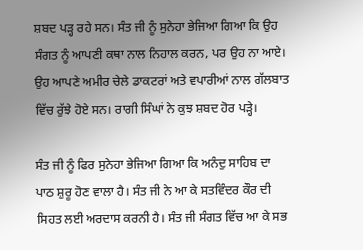ਸ਼ਬਦ ਪੜ੍ਹ ਰਹੇ ਸਨ। ਸੰਤ ਜੀ ਨੂੰ ਸੁਨੇਹਾ ਭੇਜਿਆ ਗਿਆ ਕਿ ਉਹ ਸੰਗਤ ਨੂੰ ਆਪਣੀ ਕਥਾ ਨਾਲ ਨਿਹਾਲ ਕਰਨ, ਪਰ ਉਹ ਨਾ ਆਏ। ਉਹ ਆਪਣੇ ਅਮੀਰ ਚੇਲੇ ਡਾਕਟਰਾਂ ਅਤੇ ਵਪਾਰੀਆਂ ਨਾਲ ਗੱਲਬਾਤ ਵਿੱਚ ਰੁੱਝੇ ਹੋਏ ਸਨ। ਰਾਗੀ ਸਿੰਘਾਂ ਨੇ ਕੁਝ ਸ਼ਬਦ ਹੋਰ ਪੜ੍ਹੇ।

ਸੰਤ ਜੀ ਨੂੰ ਫਿਰ ਸੁਨੇਹਾ ਭੇਜਿਆ ਗਿਆ ਕਿ ਅਨੰਦੁ ਸਾਹਿਬ ਦਾ ਪਾਠ ਸ਼ੁਰੂ ਹੋਣ ਵਾਲਾ ਹੈ। ਸੰਤ ਜੀ ਨੇ ਆ ਕੇ ਸਤਵਿੰਦਰ ਕੌਰ ਦੀ ਸਿਹਤ ਲਈ ਅਰਦਾਸ ਕਰਨੀ ਹੈ। ਸੰਤ ਜੀ ਸੰਗਤ ਵਿੱਚ ਆ ਕੇ ਸਭ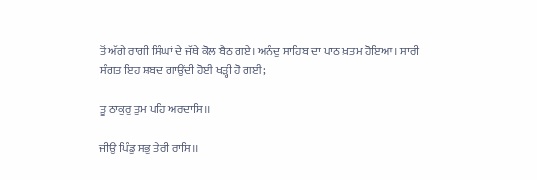ਤੋਂ ਅੱਗੇ ਰਾਗੀ ਸਿੰਘਾਂ ਦੇ ਜੱਥੇ ਕੋਲ ਬੈਠ ਗਏ। ਅਨੰਦੁ ਸਾਹਿਬ ਦਾ ਪਾਠ ਖ਼ਤਮ ਹੋਇਆ। ਸਾਰੀ ਸੰਗਤ ਇਹ ਸ਼ਬਦ ਗਾਉਂਦੀ ਹੋਈ ਖੜ੍ਹੀ ਹੋ ਗਈ;

ਤੂ ਠਾਕੁਰੁ ਤੁਮ ਪਹਿ ਅਰਦਾਸਿ।।

ਜੀਉ ਪਿੰਡੁ ਸਭੁ ਤੇਰੀ ਰਾਸਿ।।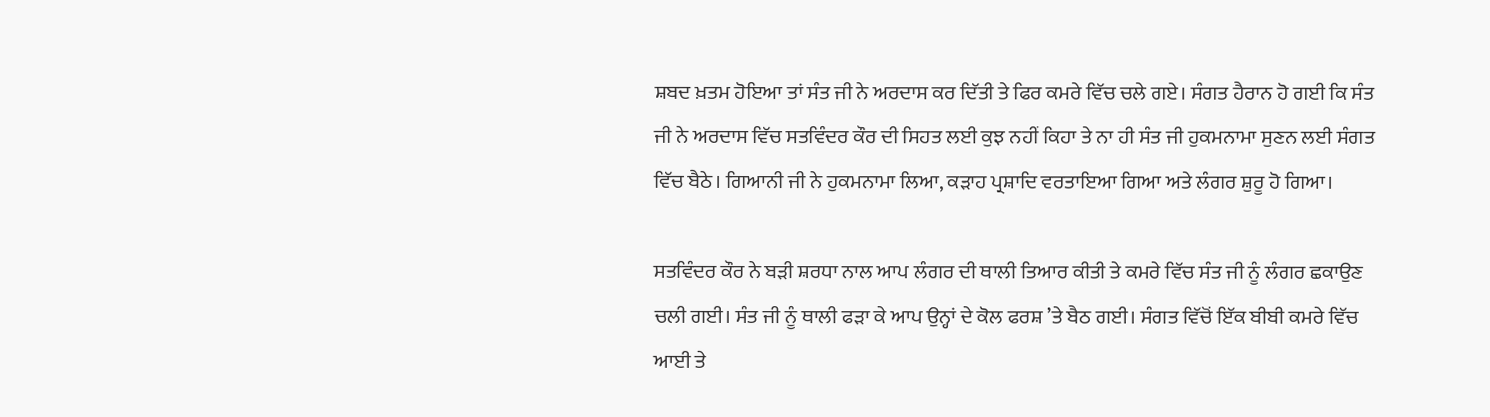ਸ਼ਬਦ ਖ਼ਤਮ ਹੋਇਆ ਤਾਂ ਸੰਤ ਜੀ ਨੇ ਅਰਦਾਸ ਕਰ ਦਿੱਤੀ ਤੇ ਫਿਰ ਕਮਰੇ ਵਿੱਚ ਚਲੇ ਗਏ। ਸੰਗਤ ਹੈਰਾਨ ਹੋ ਗਈ ਕਿ ਸੰਤ ਜੀ ਨੇ ਅਰਦਾਸ ਵਿੱਚ ਸਤਵਿੰਦਰ ਕੌਰ ਦੀ ਸਿਹਤ ਲਈ ਕੁਝ ਨਹੀਂ ਕਿਹਾ ਤੇ ਨਾ ਹੀ ਸੰਤ ਜੀ ਹੁਕਮਨਾਮਾ ਸੁਣਨ ਲਈ ਸੰਗਤ ਵਿੱਚ ਬੈਠੇ। ਗਿਆਨੀ ਜੀ ਨੇ ਹੁਕਮਨਾਮਾ ਲਿਆ, ਕੜਾਹ ਪ੍ਰਸ਼ਾਦਿ ਵਰਤਾਇਆ ਗਿਆ ਅਤੇ ਲੰਗਰ ਸ਼ੁਰੂ ਹੋ ਗਿਆ।

ਸਤਵਿੰਦਰ ਕੌਰ ਨੇ ਬੜੀ ਸ਼ਰਧਾ ਨਾਲ ਆਪ ਲੰਗਰ ਦੀ ਥਾਲੀ ਤਿਆਰ ਕੀਤੀ ਤੇ ਕਮਰੇ ਵਿੱਚ ਸੰਤ ਜੀ ਨੂੰ ਲੰਗਰ ਛਕਾਉਣ ਚਲੀ ਗਈ। ਸੰਤ ਜੀ ਨੂੰ ਥਾਲੀ ਫੜਾ ਕੇ ਆਪ ਉਨ੍ਹਾਂ ਦੇ ਕੋਲ ਫਰਸ਼ ’ਤੇ ਬੈਠ ਗਈ। ਸੰਗਤ ਵਿੱਚੋਂ ਇੱਕ ਬੀਬੀ ਕਮਰੇ ਵਿੱਚ ਆਈ ਤੇ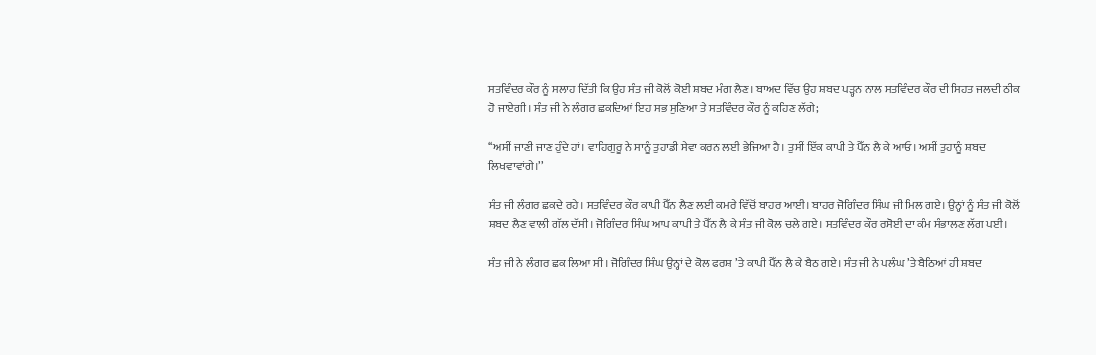ਸਤਵਿੰਦਰ ਕੌਰ ਨੂੰ ਸਲਾਹ ਦਿੱਤੀ ਕਿ ਉਹ ਸੰਤ ਜੀ ਕੋਲੋਂ ਕੋਈ ਸ਼ਬਦ ਮੰਗ ਲੈਣ। ਬਾਅਦ ਵਿੱਚ ਉਹ ਸ਼ਬਦ ਪੜ੍ਹਨ ਨਾਲ ਸਤਵਿੰਦਰ ਕੌਰ ਦੀ ਸਿਹਤ ਜਲਦੀ ਠੀਕ ਹੋ ਜਾਏਗੀ। ਸੰਤ ਜੀ ਨੇ ਲੰਗਰ ਛਕਦਿਆਂ ਇਹ ਸਭ ਸੁਣਿਆ ਤੇ ਸਤਵਿੰਦਰ ਕੌਰ ਨੂੰ ਕਹਿਣ ਲੱਗੇ;

‘‘ਅਸੀਂ ਜਾਣੀ ਜਾਣ ਹੁੰਦੇ ਹਾਂ। ਵਾਹਿਗੁਰੂ ਨੇ ਸਾਨੂੰ ਤੁਹਾਡੀ ਸੇਵਾ ਕਰਨ ਲਈ ਭੇਜਿਆ ਹੈ। ਤੁਸੀਂ ਇੱਕ ਕਾਪੀ ਤੇ ਪੈੱਨ ਲੈ ਕੇ ਆਓ। ਅਸੀਂ ਤੁਹਾਨੂੰ ਸ਼ਬਦ ਲਿਖਵਾਵਾਂਗੇ।’’

ਸੰਤ ਜੀ ਲੰਗਰ ਛਕਦੇ ਰਹੇ। ਸਤਵਿੰਦਰ ਕੌਰ ਕਾਪੀ ਪੈੱਨ ਲੈਣ ਲਈ ਕਮਰੇ ਵਿੱਚੋਂ ਬਾਹਰ ਆਈ। ਬਾਹਰ ਜੋਗਿੰਦਰ ਸਿੰਘ ਜੀ ਮਿਲ ਗਏ। ਉਨ੍ਹਾਂ ਨੂੰ ਸੰਤ ਜੀ ਕੋਲੋਂ ਸ਼ਬਦ ਲੈਣ ਵਾਲੀ ਗੱਲ ਦੱਸੀ। ਜੋਗਿੰਦਰ ਸਿੰਘ ਆਪ ਕਾਪੀ ਤੇ ਪੈੱਨ ਲੈ ਕੇ ਸੰਤ ਜੀ ਕੋਲ ਚਲੇ ਗਏ। ਸਤਵਿੰਦਰ ਕੌਰ ਰਸੋਈ ਦਾ ਕੰਮ ਸੰਭਾਲਣ ਲੱਗ ਪਈ।

ਸੰਤ ਜੀ ਨੇ ਲੰਗਰ ਛਕ ਲਿਆ ਸੀ। ਜੋਗਿੰਦਰ ਸਿੰਘ ਉਨ੍ਹਾਂ ਦੇ ਕੋਲ ਫਰਸ਼ ’ਤੇ ਕਾਪੀ ਪੈੱਨ ਲੈ ਕੇ ਬੈਠ ਗਏ। ਸੰਤ ਜੀ ਨੇ ਪਲੰਘ ’ਤੇ ਬੈਠਿਆਂ ਹੀ ਸ਼ਬਦ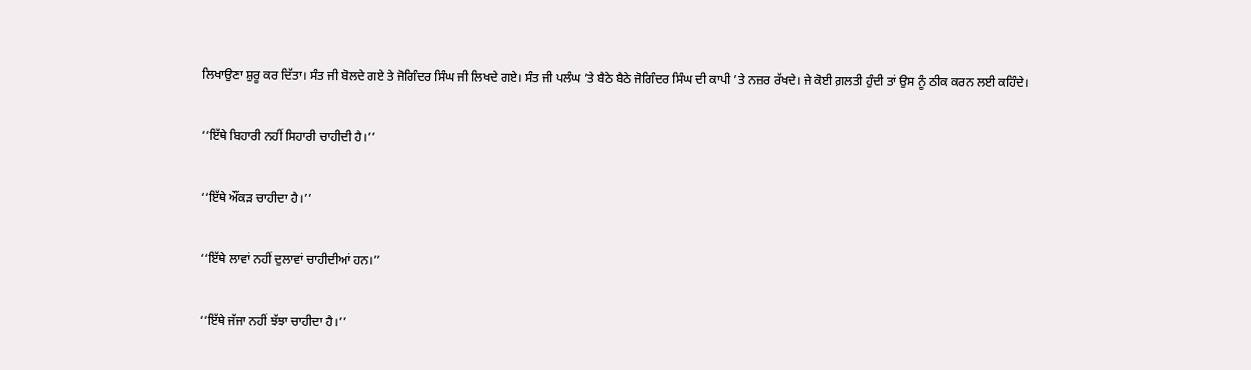ਲਿਖਾਉਣਾ ਸ਼ੁਰੂ ਕਰ ਦਿੱਤਾ। ਸੰਤ ਜੀ ਬੋਲਦੇ ਗਏ ਤੇ ਜੋਗਿੰਦਰ ਸਿੰਘ ਜੀ ਲਿਖਦੇ ਗਏ। ਸੰਤ ਜੀ ਪਲੰਘ ’ਤੇ ਬੈਠੇ ਬੈਠੇ ਜੋਗਿੰਦਰ ਸਿੰਘ ਦੀ ਕਾਪੀ ’ਤੇ ਨਜ਼ਰ ਰੱਖਦੇ। ਜੇ ਕੋਈ ਗ਼ਲਤੀ ਹੁੰਦੀ ਤਾਂ ਉਸ ਨੂੰ ਠੀਕ ਕਰਨ ਲਈ ਕਹਿੰਦੇ।

‘‘ਇੱਥੇ ਬਿਹਾਰੀ ਨਹੀਂ ਸਿਹਾਰੀ ਚਾਹੀਦੀ ਹੈ।’’

‘‘ਇੱਥੇ ਔਂਕੜ ਚਾਹੀਦਾ ਹੈ।’’

‘‘ਇੱਥੇ ਲਾਵਾਂ ਨਹੀਂ ਦੁਲਾਵਾਂ ਚਾਹੀਦੀਆਂ ਹਨ।’’

‘‘ਇੱਥੇ ਜੱਜਾ ਨਹੀਂ ਝੱਝਾ ਚਾਹੀਦਾ ਹੈ।’’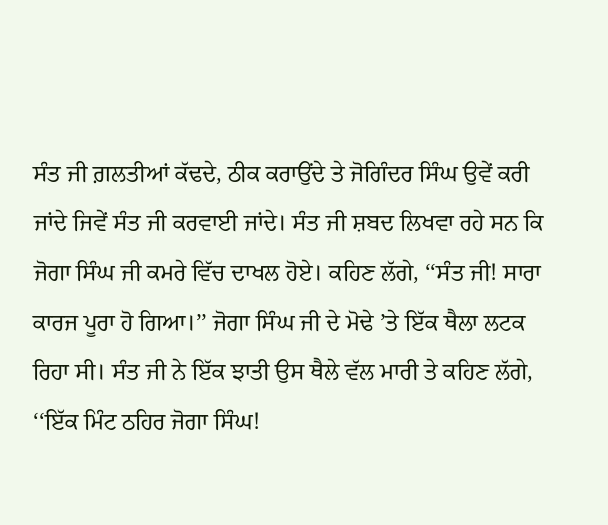ਸੰਤ ਜੀ ਗ਼ਲਤੀਆਂ ਕੱਢਦੇ, ਠੀਕ ਕਰਾਉਂਦੇ ਤੇ ਜੋਗਿੰਦਰ ਸਿੰਘ ਉਵੇਂ ਕਰੀ ਜਾਂਦੇ ਜਿਵੇਂ ਸੰਤ ਜੀ ਕਰਵਾਈ ਜਾਂਦੇ। ਸੰਤ ਜੀ ਸ਼ਬਦ ਲਿਖਵਾ ਰਹੇ ਸਨ ਕਿ ਜੋਗਾ ਸਿੰਘ ਜੀ ਕਮਰੇ ਵਿੱਚ ਦਾਖਲ ਹੋਏ। ਕਹਿਣ ਲੱਗੇ, ‘‘ਸੰਤ ਜੀ! ਸਾਰਾ ਕਾਰਜ ਪੂਰਾ ਹੋ ਗਿਆ।’’ ਜੋਗਾ ਸਿੰਘ ਜੀ ਦੇ ਮੋਢੇ ’ਤੇ ਇੱਕ ਥੈਲਾ ਲਟਕ ਰਿਹਾ ਸੀ। ਸੰਤ ਜੀ ਨੇ ਇੱਕ ਝਾਤੀ ਉਸ ਥੈਲੇ ਵੱਲ ਮਾਰੀ ਤੇ ਕਹਿਣ ਲੱਗੇ, ‘‘ਇੱਕ ਮਿੰਟ ਠਹਿਰ ਜੋਗਾ ਸਿੰਘ!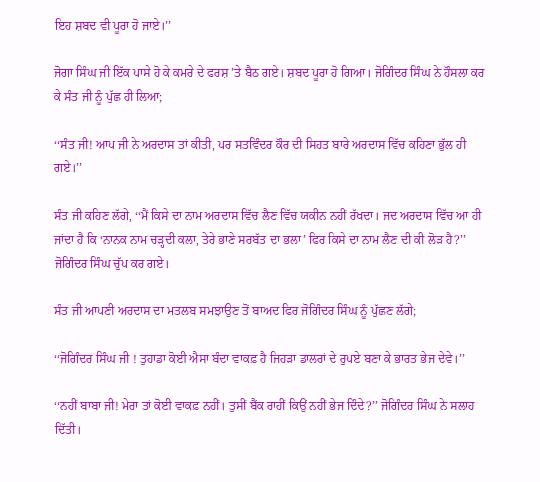ਇਹ ਸ਼ਬਦ ਵੀ ਪੂਰਾ ਹੋ ਜਾਏ।’’

ਜੋਗਾ ਸਿੰਘ ਜੀ ਇੱਕ ਪਾਸੇ ਹੋ ਕੇ ਕਮਰੇ ਦੇ ਫਰਸ਼ ’ਤੇ ਬੈਠ ਗਏ। ਸ਼ਬਦ ਪੂਰਾ ਹੋ ਗਿਆ। ਜੋਗਿੰਦਰ ਸਿੰਘ ਨੇ ਹੌਸਲਾ ਕਰ ਕੇ ਸੰਤ ਜੀ ਨੂੰ ਪੁੱਛ ਹੀ ਲਿਆ;

‘‘ਸੰਤ ਜੀ! ਆਪ ਜੀ ਨੇ ਅਰਦਾਸ ਤਾਂ ਕੀਤੀ, ਪਰ ਸਤਵਿੰਦਰ ਕੌਰ ਦੀ ਸਿਹਤ ਬਾਰੇ ਅਰਦਾਸ ਵਿੱਚ ਕਹਿਣਾ ਭੁੱਲ ਹੀ ਗਏ।’’

ਸੰਤ ਜੀ ਕਹਿਣ ਲੱਗੇ, ‘‘ਮੈਂ ਕਿਸੇ ਦਾ ਨਾਮ ਅਰਦਾਸ ਵਿੱਚ ਲੈਣ ਵਿੱਚ ਯਕੀਨ ਨਹੀਂ ਰੱਖਦਾ। ਜਦ ਅਰਦਾਸ ਵਿੱਚ ਆ ਹੀ ਜਾਂਦਾ ਹੈ ਕਿ ‘ਨਾਨਕ ਨਾਮ ਚੜ੍ਹਦੀ ਕਲਾ, ਤੇਰੇ ਭਾਣੇ ਸਰਬੱਤ ਦਾ ਭਲਾ’ ਫਿਰ ਕਿਸੇ ਦਾ ਨਾਮ ਲੈਣ ਦੀ ਕੀ ਲੋੜ ਹੈ?’’ ਜੋਗਿੰਦਰ ਸਿੰਘ ਚੁੱਪ ਕਰ ਗਏ।

ਸੰਤ ਜੀ ਆਪਣੀ ਅਰਦਾਸ ਦਾ ਮਤਲਬ ਸਮਝਾਉਣ ਤੋਂ ਬਾਅਦ ਫਿਰ ਜੋਗਿੰਦਰ ਸਿੰਘ ਨੂੰ ਪੁੱਛਣ ਲੱਗੇ;

‘‘ਜੋਗਿੰਦਰ ਸਿੰਘ ਜੀ ! ਤੁਹਾਡਾ ਕੋਈ ਐਸਾ ਬੰਦਾ ਵਾਕਫ਼ ਹੈ ਜਿਹੜਾ ਡਾਲਰਾਂ ਦੇ ਰੁਪਏ ਬਣਾ ਕੇ ਭਾਰਤ ਭੇਜ ਦੇਵੇ।’’

‘‘ਨਹੀਂ ਬਾਬਾ ਜੀ! ਮੇਰਾ ਤਾਂ ਕੋਈ ਵਾਕਫ਼ ਨਹੀਂ। ਤੁਸੀਂ ਬੈਂਕ ਰਾਹੀਂ ਕਿਉਂ ਨਹੀਂ ਭੇਜ ਦਿੰਦੇ?’’ ਜੋਗਿੰਦਰ ਸਿੰਘ ਨੇ ਸਲਾਹ ਦਿੱਤੀ।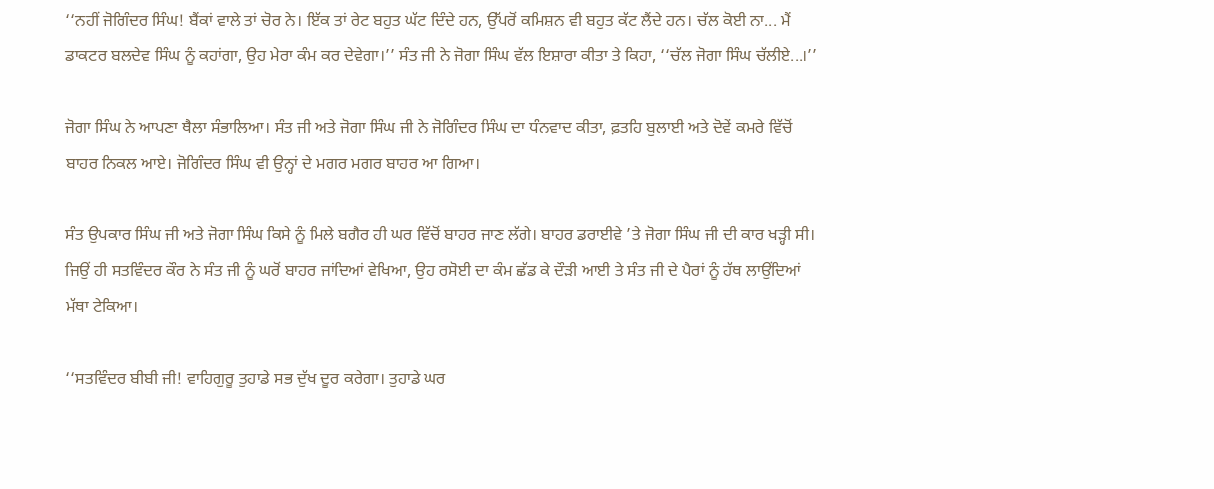‘‘ਨਹੀਂ ਜੋਗਿੰਦਰ ਸਿੰਘ! ਬੈਂਕਾਂ ਵਾਲੇ ਤਾਂ ਚੋਰ ਨੇ। ਇੱਕ ਤਾਂ ਰੇਟ ਬਹੁਤ ਘੱਟ ਦਿੰਦੇ ਹਨ, ਉੱਪਰੋਂ ਕਮਿਸ਼ਨ ਵੀ ਬਹੁਤ ਕੱਟ ਲੈਂਦੇ ਹਨ। ਚੱਲ ਕੋਈ ਨਾ... ਮੈਂ ਡਾਕਟਰ ਬਲਦੇਵ ਸਿੰਘ ਨੂੰ ਕਹਾਂਗਾ, ਉਹ ਮੇਰਾ ਕੰਮ ਕਰ ਦੇਵੇਗਾ।’’ ਸੰਤ ਜੀ ਨੇ ਜੋਗਾ ਸਿੰਘ ਵੱਲ ਇਸ਼ਾਰਾ ਕੀਤਾ ਤੇ ਕਿਹਾ, ‘‘ਚੱਲ ਜੋਗਾ ਸਿੰਘ ਚੱਲੀਏ...।’’

ਜੋਗਾ ਸਿੰਘ ਨੇ ਆਪਣਾ ਥੈਲਾ ਸੰਭਾਲਿਆ। ਸੰਤ ਜੀ ਅਤੇ ਜੋਗਾ ਸਿੰਘ ਜੀ ਨੇ ਜੋਗਿੰਦਰ ਸਿੰਘ ਦਾ ਧੰਨਵਾਦ ਕੀਤਾ, ਫ਼ਤਹਿ ਬੁਲਾਈ ਅਤੇ ਦੋਵੇਂ ਕਮਰੇ ਵਿੱਚੋਂ ਬਾਹਰ ਨਿਕਲ ਆਏ। ਜੋਗਿੰਦਰ ਸਿੰਘ ਵੀ ਉਨ੍ਹਾਂ ਦੇ ਮਗਰ ਮਗਰ ਬਾਹਰ ਆ ਗਿਆ।

ਸੰਤ ਉਪਕਾਰ ਸਿੰਘ ਜੀ ਅਤੇ ਜੋਗਾ ਸਿੰਘ ਕਿਸੇ ਨੂੰ ਮਿਲੇ ਬਗੈਰ ਹੀ ਘਰ ਵਿੱਚੋਂ ਬਾਹਰ ਜਾਣ ਲੱਗੇ। ਬਾਹਰ ਡਰਾਈਵੇ ’ਤੇ ਜੋਗਾ ਸਿੰਘ ਜੀ ਦੀ ਕਾਰ ਖੜ੍ਹੀ ਸੀ। ਜਿਉਂ ਹੀ ਸਤਵਿੰਦਰ ਕੌਰ ਨੇ ਸੰਤ ਜੀ ਨੂੰ ਘਰੋਂ ਬਾਹਰ ਜਾਂਦਿਆਂ ਵੇਖਿਆ, ਉਹ ਰਸੋਈ ਦਾ ਕੰਮ ਛੱਡ ਕੇ ਦੌੜੀ ਆਈ ਤੇ ਸੰਤ ਜੀ ਦੇ ਪੈਰਾਂ ਨੂੰ ਹੱਥ ਲਾਉਂਦਿਆਂ ਮੱਥਾ ਟੇਕਿਆ।

‘‘ਸਤਵਿੰਦਰ ਬੀਬੀ ਜੀ! ਵਾਹਿਗੁਰੂ ਤੁਹਾਡੇ ਸਭ ਦੁੱਖ ਦੂਰ ਕਰੇਗਾ। ਤੁਹਾਡੇ ਘਰ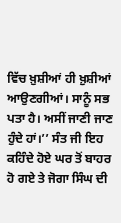ਵਿੱਚ ਖ਼ੁਸ਼ੀਆਂ ਹੀ ਖ਼ੁਸ਼ੀਆਂ ਆਉਣਗੀਆਂ। ਸਾਨੂੰ ਸਭ ਪਤਾ ਹੈ। ਅਸੀਂ ਜਾਣੀ ਜਾਣ ਹੁੰਦੇ ਹਾਂ।’’ ਸੰਤ ਜੀ ਇਹ ਕਹਿੰਦੇ ਹੋਏ ਘਰ ਤੋਂ ਬਾਹਰ ਹੋ ਗਏ ਤੇ ਜੋਗਾ ਸਿੰਘ ਦੀ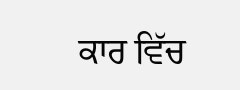ਕਾਰ ਵਿੱਚ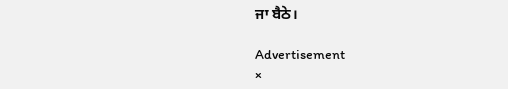ਜਾ ਬੈਠੇ।

Advertisement
×